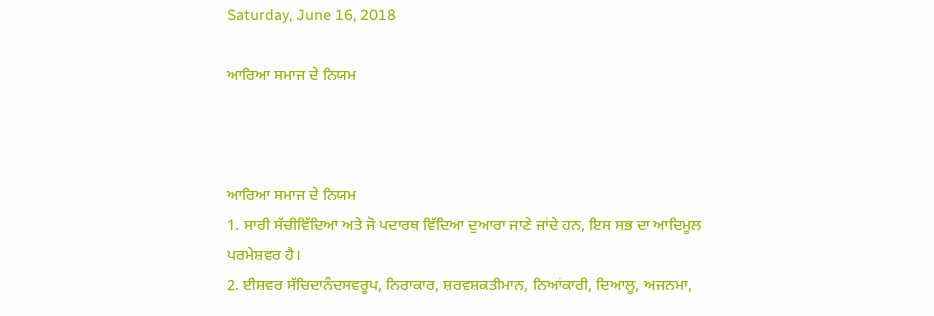Saturday, June 16, 2018

ਆਰਿਆ ਸਮਾਜ ਦੇ ਨਿਯਮ



ਆਰਿਆ ਸਮਾਜ ਦੇ ਨਿਯਮ
1. ਸਾਰੀ ਸੱਚੀਵਿੱਦਿਆ ਅਤੇ ਜੋ ਪਦਾਰਥ ਵਿੱਦਿਆ ਦੁਆਰਾ ਜਾਣੇ ਜਾਂਦੇ ਹਨ, ਇਸ ਸਭ ਦਾ ਆਦਿਮੂਲ ਪਰਮੇਸ਼ਵਰ ਹੈ।
2. ਈਸ਼ਵਰ ਸੱਚਿਦਾਨੰਦਸਵਰੂਪ, ਨਿਰਾਕਾਰ, ਸ਼ਰਵਸ਼ਕਤੀਮਾਨ, ਨਿਆਂਕਾਰੀ, ਦਿਆਲੂ, ਅਜਨਮਾ,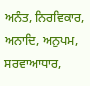ਅਨੰਤ, ਨਿਰਵਿਕਾਰ, ਅਨਾਦਿ, ਅਨੁਪਮ, ਸਰਵਾਆਧਾਰ,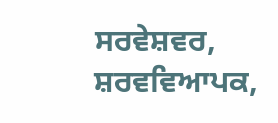ਸਰਵੇਸ਼ਵਰ, ਸ਼ਰਵਵਿਆਪਕ,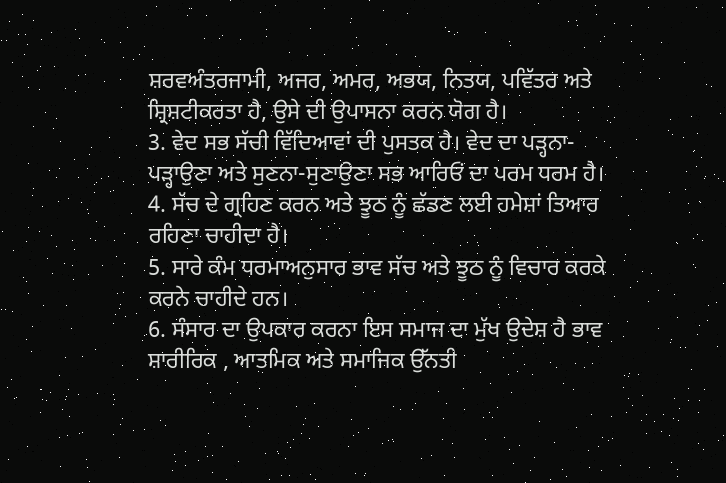ਸ਼ਰਵਅੰਤਰਜਾਮੀ, ਅਜਰ, ਅਮਰ, ਅਭਯ, ਨਿਤਯ, ਪਵਿੱਤਰ ਅਤੇ ਸ਼੍ਰਿਸ਼ਟੀਕਰਤਾ ਹੈ, ਉਸੇ ਦੀ ਉਪਾਸਨਾ ਕਰਨ ਯੋਗ ਹੈ।
3. ਵੇਦ ਸਭ ਸੱਚੀ ਵਿੱਦਿਆਵਾਂ ਦੀ ਪੁਸਤਕ ਹੈ। ਵੇਦ ਦਾ ਪੜ੍ਹਨਾ-ਪੜ੍ਹਾਉਣਾ ਅਤੇ ਸੁਣਨਾ-ਸੁਣਾਉਣਾ ਸਭ ਆਰਿਓਂ ਦਾ ਪਰਮ ਧਰਮ ਹੈ।
4. ਸੱਚ ਦੇ ਗ੍ਰਹਿਣ ਕਰਨ ਅਤੇ ਝੂਠ ਨੂੰ ਛੱਡਣ ਲਈ ਹਮੇਸ਼ਾਂ ਤਿਆਰ ਰਹਿਣਾ ਚਾਹੀਦਾ ਹੈ।
5. ਸਾਰੇ ਕੰਮ ਧਰਮਾਅਨੁਸਾਰ ਭਾਵ ਸੱਚ ਅਤੇ ਝੂਠ ਨੂੰ ਵਿਚਾਰ ਕਰਕੇ ਕਰਨੇ ਚਾਹੀਦੇ ਹਨ।
6. ਸੰਸਾਰ ਦਾ ਉਪਕਾਰ ਕਰਨਾ ਇਸ ਸਮਾਜ ਦਾ ਮੁੱਖ ਉਦੇਸ਼ ਹੈ ਭਾਵ ਸ਼ਾਰੀਰਿਕ , ਆਤਮਿਕ ਅਤੇ ਸਮਾਜਿਕ ਉੱਨਤੀ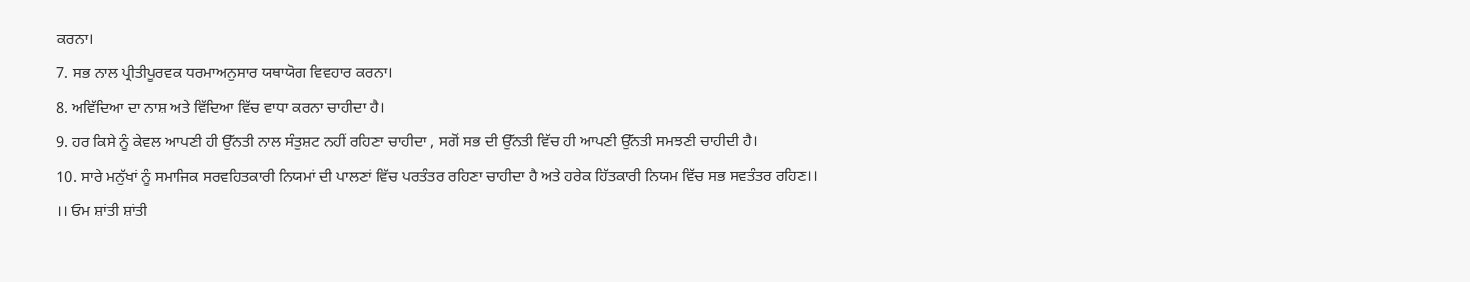ਕਰਨਾ।
7. ਸਭ ਨਾਲ ਪ੍ਰੀਤੀਪੂਰਵਕ ਧਰਮਾਅਨੁਸਾਰ ਯਥਾਯੋਗ ਵਿਵਹਾਰ ਕਰਨਾ।
8. ਅਵਿੱਦਿਆ ਦਾ ਨਾਸ਼ ਅਤੇ ਵਿੱਦਿਆ ਵਿੱਚ ਵਾਧਾ ਕਰਨਾ ਚਾਹੀਦਾ ਹੈ।
9. ਹਰ ਕਿਸੇ ਨੂੰ ਕੇਵਲ ਆਪਣੀ ਹੀ ਉੱਨਤੀ ਨਾਲ ਸੰਤੁਸ਼ਟ ਨਹੀਂ ਰਹਿਣਾ ਚਾਹੀਦਾ , ਸਗੋਂ ਸਭ ਦੀ ਉੱਨਤੀ ਵਿੱਚ ਹੀ ਆਪਣੀ ਉੱਨਤੀ ਸਮਝਣੀ ਚਾਹੀਦੀ ਹੈ।
10. ਸਾਰੇ ਮਨੁੱਖਾਂ ਨੂੰ ਸਮਾਜਿਕ ਸਰਵਹਿਤਕਾਰੀ ਨਿਯਮਾਂ ਦੀ ਪਾਲਣਾਂ ਵਿੱਚ ਪਰਤੰਤਰ ਰਹਿਣਾ ਚਾਹੀਦਾ ਹੈ ਅਤੇ ਹਰੇਕ ਹਿੱਤਕਾਰੀ ਨਿਯਮ ਵਿੱਚ ਸਭ ਸਵਤੰਤਰ ਰਹਿਣ।।
।। ਓਮ ਸ਼ਾਂਤੀ ਸ਼ਾਂਤੀ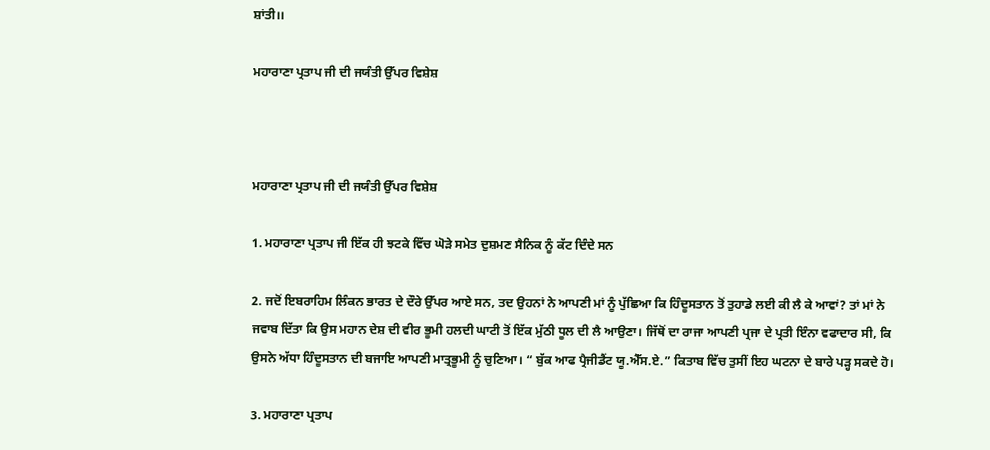ਸ਼ਾਂਤੀ।।

ਮਹਾਰਾਣਾ ਪ੍ਰਤਾਪ ਜੀ ਦੀ ਜਯੰਤੀ ਉੱਪਰ ਵਿਸ਼ੇਸ਼



ਮਹਾਰਾਣਾ ਪ੍ਰਤਾਪ ਜੀ ਦੀ ਜਯੰਤੀ ਉੱਪਰ ਵਿਸ਼ੇਸ਼

1. ਮਹਾਰਾਣਾ ਪ੍ਰਤਾਪ ਜੀ ਇੱਕ ਹੀ ਝਟਕੇ ਵਿੱਚ ਘੋੜੇ ਸਮੇਤ ਦੁਸ਼ਮਣ ਸੈਨਿਕ ਨੂੰ ਕੱਟ ਦਿੰਦੇ ਸਨ

2. ਜਦੋਂ ਇਬਰਾਹਿਮ ਲਿੰਕਨ ਭਾਰਤ ਦੇ ਦੌਰੇ ਉੱਪਰ ਆਏ ਸਨ, ਤਦ ਉਹਨਾਂ ਨੇ ਆਪਣੀ ਮਾਂ ਨੂੰ ਪੁੱਛਿਆ ਕਿ ਹਿੰਦੂਸਤਾਨ ਤੋਂ ਤੁਹਾਡੇ ਲਈ ਕੀ ਲੈ ਕੇ ਆਵਾਂ? ਤਾਂ ਮਾਂ ਨੇ ਜਵਾਬ ਦਿੱਤਾ ਕਿ ਉਸ ਮਹਾਨ ਦੇਸ਼ ਦੀ ਵੀਰ ਭੂਮੀ ਹਲਦੀ ਘਾਟੀ ਤੋਂ ਇੱਕ ਮੁੱਠੀ ਧੂਲ ਦੀ ਲੈ ਆਉਣਾ। ਜਿੱਥੋਂ ਦਾ ਰਾਜਾ ਆਪਣੀ ਪ੍ਰਜਾ ਦੇ ਪ੍ਰਤੀ ਇੰਨਾ ਵਫਾਦਾਰ ਸੀ, ਕਿ ਉਸਨੇ ਅੱਧਾ ਹਿੰਦੂਸਤਾਨ ਦੀ ਬਜਾਇ ਆਪਣੀ ਮਾਤ੍ਰਭੂਮੀ ਨੂੰ ਚੁਣਿਆ। “ ਬੁੱਕ ਆਫ ਪ੍ਰੈਜੀਡੈਂਟ ਯੂ.ਐੱਸ.ਏ.” ਕਿਤਾਬ ਵਿੱਚ ਤੁਸੀਂ ਇਹ ਘਟਨਾ ਦੇ ਬਾਰੇ ਪੜ੍ਹ ਸਕਦੇ ਹੋ।

3. ਮਹਾਰਾਣਾ ਪ੍ਰਤਾਪ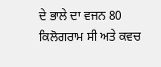ਦੇ ਭਾਲੇ ਦਾ ਵਜਨ 80 ਕਿਲੋਗਰਾਮ ਸੀ ਅਤੇ ਕਵਚ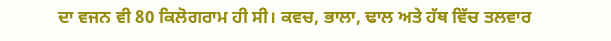ਦਾ ਵਜਨ ਵੀ 80 ਕਿਲੋਗਰਾਮ ਹੀ ਸੀ। ਕਵਚ, ਭਾਲਾ, ਢਾਲ ਅਤੇ ਹੱਥ ਵਿੱਚ ਤਲਵਾਰ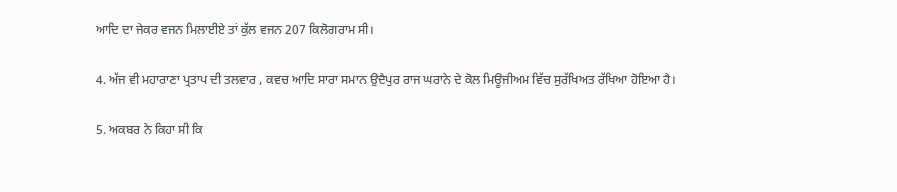ਆਦਿ ਦਾ ਜੇਕਰ ਵਜਨ ਮਿਲਾਈਏ ਤਾਂ ਕੁੱਲ ਵਜਨ 207 ਕਿਲੋਗਰਾਮ ਸੀ।

4. ਅੱਜ ਵੀ ਮਹਾਰਾਣਾ ਪ੍ਰਤਾਪ ਦੀ ਤਲਵਾਰ , ਕਵਚ ਆਦਿ ਸਾਰਾ ਸਮਾਨ ਉਦੈਪੁਰ ਰਾਜ ਘਰਾਨੇ ਦੇ ਕੋਲ ਮਿਊਜੀਅਮ ਵਿੱਚ ਸੁਰੱਖਿਅਤ ਰੱਖਿਆ ਹੋਇਆ ਹੈ।

5. ਅਕਬਰ ਨੇ ਕਿਹਾ ਸੀ ਕਿ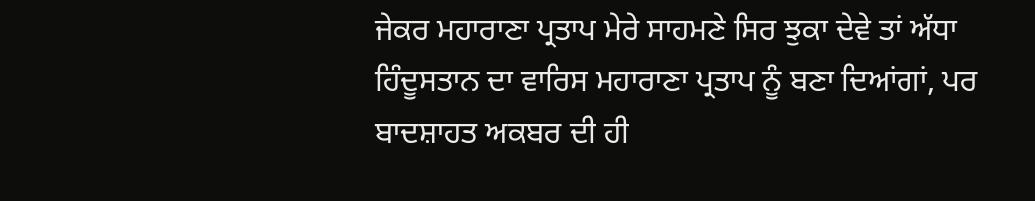ਜੇਕਰ ਮਹਾਰਾਣਾ ਪ੍ਰਤਾਪ ਮੇਰੇ ਸਾਹਮਣੇ ਸਿਰ ਝੁਕਾ ਦੇਵੇ ਤਾਂ ਅੱਧਾ ਹਿੰਦੂਸਤਾਨ ਦਾ ਵਾਰਿਸ ਮਹਾਰਾਣਾ ਪ੍ਰਤਾਪ ਨੂੰ ਬਣਾ ਦਿਆਂਗਾਂ, ਪਰ ਬਾਦਸ਼ਾਹਤ ਅਕਬਰ ਦੀ ਹੀ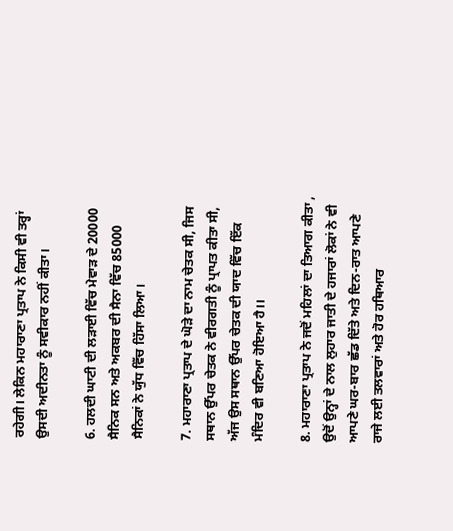ਰਹੇਗੀ। ਲੇਕਿਨ ਮਹਾਰਾਣਾ ਪ੍ਰਤਾਪ ਨੇ ਕਿਸੀ ਵੀ ਤਰ੍ਹਾਂ ਉਸਦੀ ਅਦੀਨਤਾ ਨੂੰ ਸਵੀਕਾਰ ਨਹੀਂ ਕੀਤਾ।

6. ਹਲਦੀ ਘਾਟੀ ਦੀ ਲੜਾਈ ਵਿੱਚ ਮੇਵਾੜ ਦੇ 20000 ਸੈਨਿਕ ਸਨ ਅਤੇ ਅਕਬਰ ਦੀ ਸੈਨਾ ਵਿੱਚ 85000 ਸੈਨਿਕਾਂ ਨੇ ਯੁੱਧ ਵਿੱਚ ਹਿੱਸਾ ਲਿਆ।

7. ਮਹਾਰਾਣਾ ਪ੍ਰਤਾਪ ਦੇ ਘੋੜੇ ਦਾ ਨਾਮ ਚੇਤਕ ਸੀ, ਜਿਸ ਸਥਾਨ ਉੱਪਰ ਚੇਤਕ ਨੇ ਵੀਰਗਤੀ ਨੂੰ ਪ੍ਰਾਪਤ ਕੀਤਾ ਸੀ, ਅੱਜ ਉਸ ਸਥਾਨ ਉੱਪਰ ਚੇਤਕ ਦੀ ਯਾਦ ਵਿੱਚ ਇੱਕ ਮੰਦਿਰ ਵੀ ਬਣਿਆ ਹੋਇਆ ਹੈ।।

8. ਮਹਾਰਾਣਾ ਪ੍ਰਤਾਪ ਨੇ ਜਦੋਂ ਮਹਿਲਾਂ ਦਾ ਤਿਆਗ ਕੀਤਾ , ਉਦੋਂ ਉਨ੍ਹਾਂ ਦੇ ਨਾਲ ਲੁਹਾਰ ਜਾਤੀ ਦੇ ਹਜਾਰਾਂ ਲੋਕਾਂ ਨੇ ਵੀ ਆਪਣੇ ਘਰ-ਬਾਰ ਛੱਡ ਦਿੱਤੇ ਅਤੇ ਦਿਨ-ਰਾਤ ਆਪਣੇ ਰਾਜੇ ਲਈ ਤਲਵਾਰਾਂ ਅਤੇ ਹੋਰ ਹਥਿਆਰ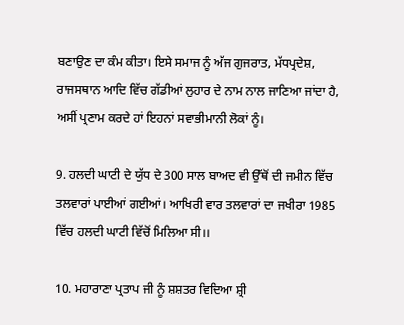ਬਣਾਉਣ ਦਾ ਕੰਮ ਕੀਤਾ। ਇਸੇ ਸਮਾਜ ਨੂੰ ਅੱਜ ਗੁਜਰਾਤ, ਮੱਧਪ੍ਰਦੇਸ਼, ਰਾਜਸਥਾਨ ਆਦਿ ਵਿੱਚ ਗੱਡੀਆਂ ਲੁਹਾਰ ਦੇ ਨਾਮ ਨਾਲ ਜਾਣਿਆ ਜਾਂਦਾ ਹੈ, ਅਸੀਂ ਪ੍ਰਣਾਮ ਕਰਦੇ ਹਾਂ ਇਹਨਾਂ ਸਵਾਭੀਮਾਨੀ ਲੋਕਾਂ ਨੂੰ।

9. ਹਲਦੀ ਘਾਟੀ ਦੇ ਯੁੱਧ ਦੇ 300 ਸਾਲ ਬਾਅਦ ਵੀ ਉੱਥੋਂ ਦੀ ਜਮੀਨ ਵਿੱਚ ਤਲਵਾਰਾਂ ਪਾਈਆਂ ਗਈਆਂ। ਆਖਿਰੀ ਵਾਰ ਤਲਵਾਰਾਂ ਦਾ ਜਖੀਰਾ 1985 ਵਿੱਚ ਹਲਦੀ ਘਾਟੀ ਵਿੱਚੋਂ ਮਿਲਿਆ ਸੀ।।

10. ਮਹਾਰਾਣਾ ਪ੍ਰਤਾਪ ਜੀ ਨੂੰ ਸ਼ਸ਼ਤਰ ਵਿਦਿਆ ਸ਼੍ਰੀ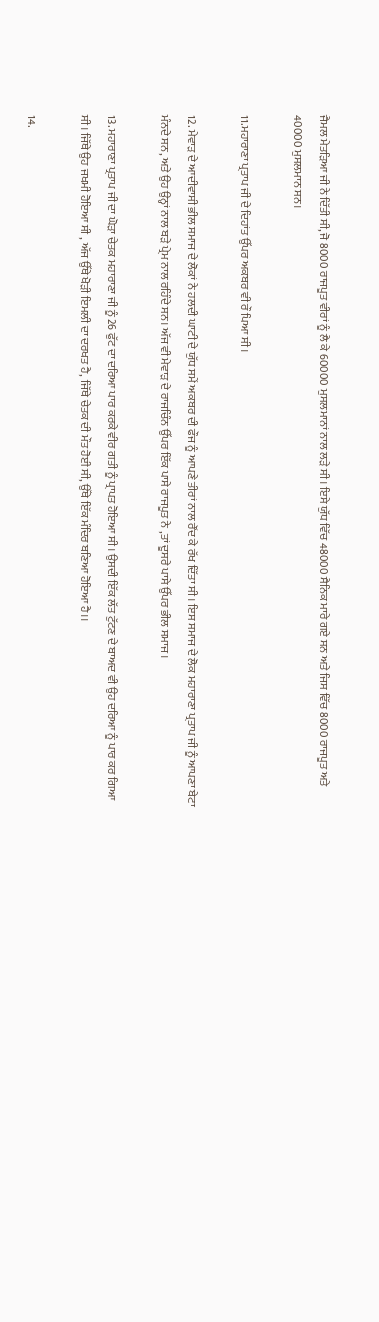ਜੈਮਲ ਮੇਤੜਿਆ ਜੀ ਨੇ ਦਿੱਤੀ ਸੀ, ਜੋ 8000 ਰਾਜਪੂਤ ਵੀਰਾਂ ਨੂੰ ਲੈ ਕੇ 60000 ਮੁਸਲਮਾਨਾਂ ਨਾਲ ਲੜੇ ਸੀ। ਇਸੇ ਯੁੱਧ ਵਿੱਚ 48000 ਸੈਨਿਕ ਮਾਰੇ ਗਏ ਸਨ ਅਤੇ ਜਿਸ ਵਿੱਚ 8000 ਰਾਜਪੂਤ ਅਤੇ 40000 ਮੁਸਲਮਾਨ ਸਨ।

11.ਮਹਾਰਾਣਾ ਪ੍ਰਤਾਪ ਜੀ ਦੇ ਦਿਹਾਂਤ ਉੱਪਰ ਅਕਬਰ ਵੀ ਰੌ ਪਿਆ ਸੀ।

12. ਮੇਵਾੜ ਦੇ ਆਦੀਵਾਸੀ ਭੀਲ ਸਮਾਜ ਦੇ ਲੋਕਾਂ ਨੇ ਹਲਦੀ ਘਾਟੀ ਦੇ ਯੁੱਧ ਸਮੇਂ ਅਕਬਰ ਦੀ ਫੌਜ ਨੂੰ ਆਪਣੇ ਤੀਰਾਂ ਨਾਲ ਰੌਂਦ ਕੇ ਰੱਖ ਦਿੱਤਾ ਸੀ। ਇਸ ਸਮਾਜ ਦੇ ਲੋਕ ਮਹਾਰਾਣਾ ਪ੍ਰਤਾਪ ਜੀ ਨੂੰ ਆਪਣਾ ਬੇਟਾ ਮੰਨਦੇ ਸਨ, ਅਤੇ ਉਹ ਉਨ੍ਹਾਂ ਨਾਲ ਬੜੇ ਪ੍ਰੇਮ ਨਾਲ ਰਹਿੰਦੇ ਸਨ। ਅੱਜ ਵੀ ਮੇਵਾੜ ਦੇ ਰਾਜਚਿੰਨ ਉੱਪਰ ਇੱਕ ਪਾਸੇ ਰਾਜਪੂਤ ਨੇ ,ਤਾਂ ਦੂਸਰੇ ਪਾਸੇ ਉੱਪਰ ਭੀਲ ਸਮਾਜ।

13. ਮਹਾਰਾਣਾ ਪ੍ਰਤਾਪ ਜੀ ਦਾ ਘੋੜਾ ਚੇਤਕ ਮਹਾਰਾਣਾ ਜੀ ਨੂੰ 26 ਫੁੱਟ ਦਾ ਦਰਿਆ ਪਾਰ ਕਰਕੇ ਵੀਰ ਗਤੀ ਨੂੰ ਪ੍ਰਾਪਤ ਹੋਇਆ ਸੀ। ਉਸਦੀ ਇੱਕ ਲੱਤ ਟੁੱਟਣ ਦੇ ਬਾਅਦ ਵੀ ਉਹ ਦਰਿਆ ਨੂੰ ਪਾਰ ਕਰ ਗਿਆ ਸੀ। ਜਿੱਥੇ ਉਹ ਜਖਮੀ ਹੋਇਆ ਸੀ , ਅੱਜ ਉੱਥੇ ਖੋੜੀ ਇਮਲੀ ਦਾ ਦਰਖਤ ਹੈ, ਜਿੱਥੇ ਚੇਤਕ ਦੀ ਮੌਤ ਹੋਈ ਸੀ, ਉੱਥੇ ਇੱਕ ਮੰਦਿਰ ਬਣਿਆ ਹੋਇਆ ਹੈ।।

14.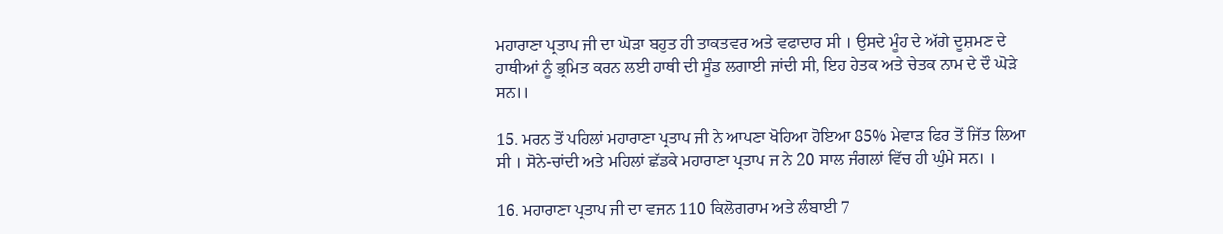ਮਹਾਰਾਣਾ ਪ੍ਰਤਾਪ ਜੀ ਦਾ ਘੋੜਾ ਬਹੁਤ ਹੀ ਤਾਕਤਵਰ ਅਤੇ ਵਫਾਦਾਰ ਸੀ । ਉਸਦੇ ਮੂੰਹ ਦੇ ਅੱਗੇ ਦੂਸ਼ਮਣ ਦੇ ਹਾਥੀਆਂ ਨੂੰ ਭ੍ਰਮਿਤ ਕਰਨ ਲਈ ਹਾਥੀ ਦੀ ਸੂੰਡ ਲਗਾਈ ਜਾਂਦੀ ਸੀ, ਇਹ ਹੇਤਕ ਅਤੇ ਚੇਤਕ ਨਾਮ ਦੇ ਦੌ ਘੋੜੇ ਸਨ।।

15. ਮਰਨ ਤੋਂ ਪਹਿਲਾਂ ਮਹਾਰਾਣਾ ਪ੍ਰਤਾਪ ਜੀ ਨੇ ਆਪਣਾ ਖੋਹਿਆ ਹੋਇਆ 85% ਮੇਵਾੜ ਫਿਰ ਤੋਂ ਜਿੱਤ ਲਿਆ ਸੀ । ਸੋਨੇ-ਚਾਂਦੀ ਅਤੇ ਮਹਿਲਾਂ ਛੱਡਕੇ ਮਹਾਰਾਣਾ ਪ੍ਰਤਾਪ ਜ ਨੇ 20 ਸਾਲ ਜੰਗਲਾਂ ਵਿੱਚ ਹੀ ਘੁੰਮੇ ਸਨ। ।

16. ਮਹਾਰਾਣਾ ਪ੍ਰਤਾਪ ਜੀ ਦਾ ਵਜਨ 110 ਕਿਲੋਗਰਾਮ ਅਤੇ ਲੰਬਾਈ 7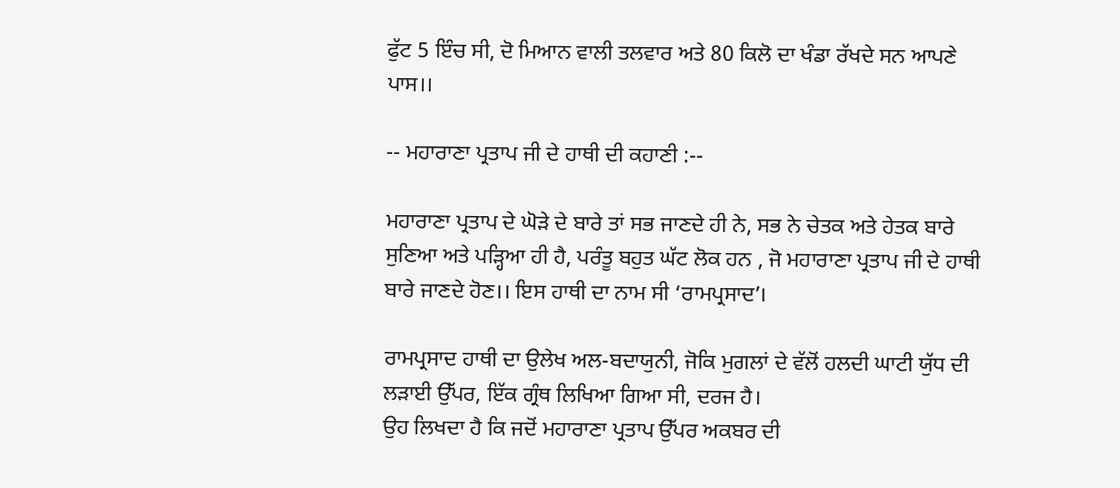ਫੁੱਟ 5 ਇੰਚ ਸੀ, ਦੋ ਮਿਆਨ ਵਾਲੀ ਤਲਵਾਰ ਅਤੇ 80 ਕਿਲੋ ਦਾ ਖੰਡਾ ਰੱਖਦੇ ਸਨ ਆਪਣੇ ਪਾਸ।।

-- ਮਹਾਰਾਣਾ ਪ੍ਰਤਾਪ ਜੀ ਦੇ ਹਾਥੀ ਦੀ ਕਹਾਣੀ :--

ਮਹਾਰਾਣਾ ਪ੍ਰਤਾਪ ਦੇ ਘੋੜੇ ਦੇ ਬਾਰੇ ਤਾਂ ਸਭ ਜਾਣਦੇ ਹੀ ਨੇ, ਸਭ ਨੇ ਚੇਤਕ ਅਤੇ ਹੇਤਕ ਬਾਰੇ ਸੁਣਿਆ ਅਤੇ ਪੜ੍ਹਿਆ ਹੀ ਹੈ, ਪਰੰਤੂ ਬਹੁਤ ਘੱਟ ਲੋਕ ਹਨ , ਜੋ ਮਹਾਰਾਣਾ ਪ੍ਰਤਾਪ ਜੀ ਦੇ ਹਾਥੀ ਬਾਰੇ ਜਾਣਦੇ ਹੋਣ।। ਇਸ ਹਾਥੀ ਦਾ ਨਾਮ ਸੀ ‘ਰਾਮਪ੍ਰਸਾਦ’।

ਰਾਮਪ੍ਰਸਾਦ ਹਾਥੀ ਦਾ ਉਲੇਖ ਅਲ-ਬਦਾਯੁਨੀ, ਜੋਕਿ ਮੁਗਲਾਂ ਦੇ ਵੱਲੋਂ ਹਲਦੀ ਘਾਟੀ ਯੁੱਧ ਦੀ ਲੜਾਈ ਉੱਪਰ, ਇੱਕ ਗ੍ਰੰਥ ਲਿਖਿਆ ਗਿਆ ਸੀ, ਦਰਜ ਹੈ।
ਉਹ ਲਿਖਦਾ ਹੈ ਕਿ ਜਦੋਂ ਮਹਾਰਾਣਾ ਪ੍ਰਤਾਪ ਉੱਪਰ ਅਕਬਰ ਦੀ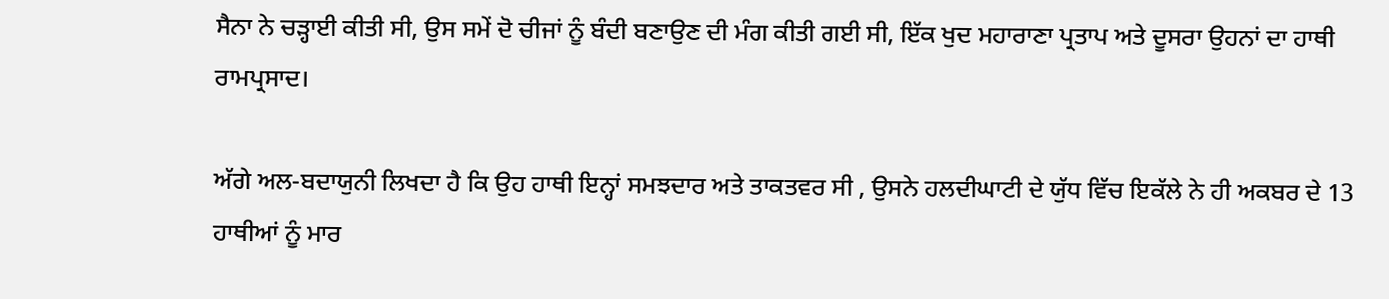ਸੈਨਾ ਨੇ ਚੜ੍ਹਾਈ ਕੀਤੀ ਸੀ, ਉਸ ਸਮੇਂ ਦੋ ਚੀਜਾਂ ਨੂੰ ਬੰਦੀ ਬਣਾਉਣ ਦੀ ਮੰਗ ਕੀਤੀ ਗਈ ਸੀ, ਇੱਕ ਖੁਦ ਮਹਾਰਾਣਾ ਪ੍ਰਤਾਪ ਅਤੇ ਦੂਸਰਾ ਉਹਨਾਂ ਦਾ ਹਾਥੀ ਰਾਮਪ੍ਰਸਾਦ।

ਅੱਗੇ ਅਲ-ਬਦਾਯੁਨੀ ਲਿਖਦਾ ਹੈ ਕਿ ਉਹ ਹਾਥੀ ਇਨ੍ਹਾਂ ਸਮਝਦਾਰ ਅਤੇ ਤਾਕਤਵਰ ਸੀ , ਉਸਨੇ ਹਲਦੀਘਾਟੀ ਦੇ ਯੁੱਧ ਵਿੱਚ ਇਕੱਲੇ ਨੇ ਹੀ ਅਕਬਰ ਦੇ 13 ਹਾਥੀਆਂ ਨੂੰ ਮਾਰ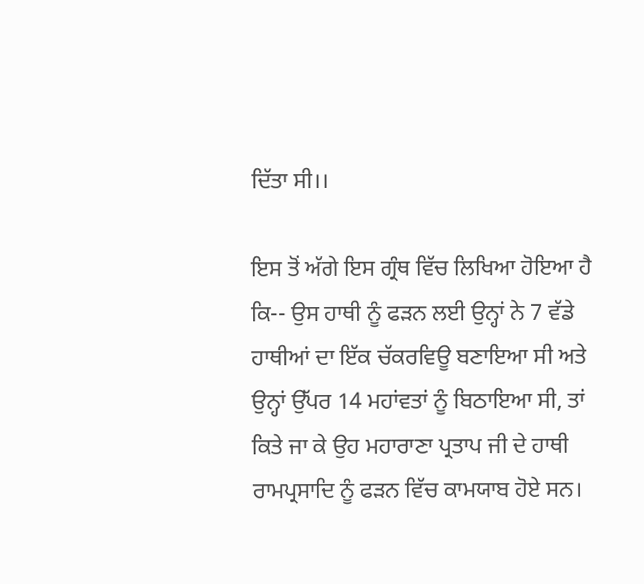ਦਿੱਤਾ ਸੀ।।

ਇਸ ਤੋਂ ਅੱਗੇ ਇਸ ਗ੍ਰੰਥ ਵਿੱਚ ਲਿਖਿਆ ਹੋਇਆ ਹੈ ਕਿ-- ਉਸ ਹਾਥੀ ਨੂੰ ਫੜਨ ਲਈ ਉਨ੍ਹਾਂ ਨੇ 7 ਵੱਡੇ ਹਾਥੀਆਂ ਦਾ ਇੱਕ ਚੱਕਰਵਿਊ ਬਣਾਇਆ ਸੀ ਅਤੇ ਉਨ੍ਹਾਂ ਉੱਪਰ 14 ਮਹਾਂਵਤਾਂ ਨੂੰ ਬਿਠਾਇਆ ਸੀ, ਤਾਂ ਕਿਤੇ ਜਾ ਕੇ ਉਹ ਮਹਾਰਾਣਾ ਪ੍ਰਤਾਪ ਜੀ ਦੇ ਹਾਥੀ ਰਾਮਪ੍ਰਸਾਦਿ ਨੂੰ ਫੜਨ ਵਿੱਚ ਕਾਮਯਾਬ ਹੋਏ ਸਨ।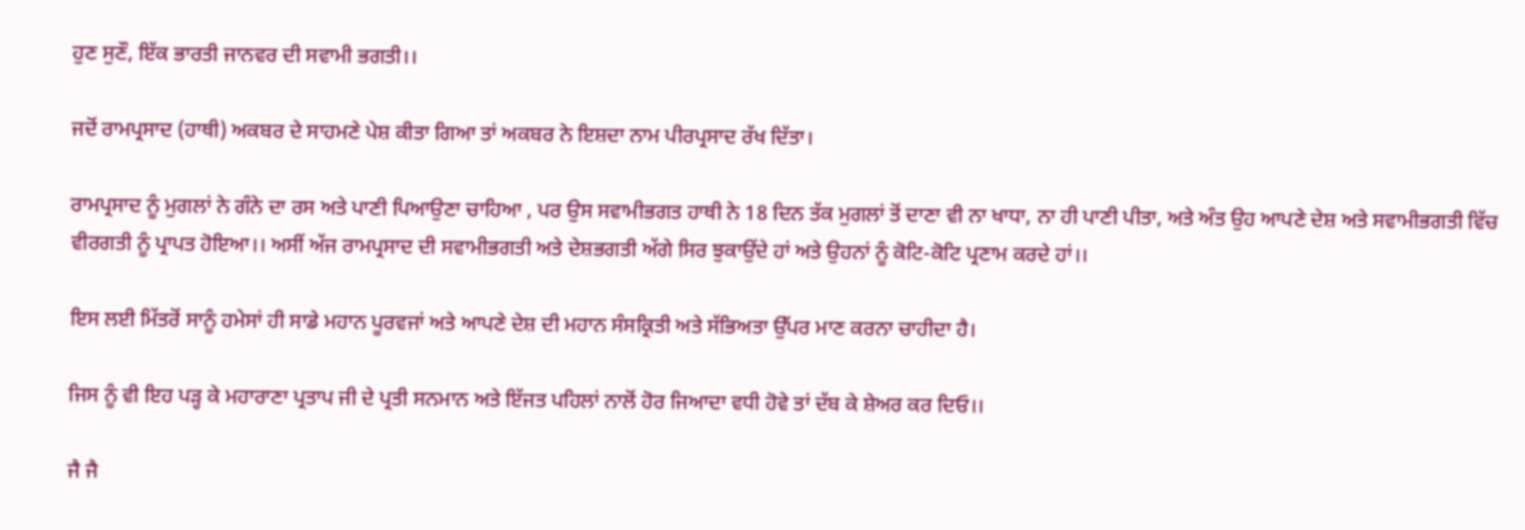ਹੁਣ ਸੁਣੌ, ਇੱਕ ਭਾਰਤੀ ਜਾਨਵਰ ਦੀ ਸਵਾਮੀ ਭਗਤੀ।।

ਜਦੋਂ ਰਾਮਪ੍ਰਸਾਦ (ਹਾਥੀ) ਅਕਬਰ ਦੇ ਸਾਹਮਣੇ ਪੇਸ਼ ਕੀਤਾ ਗਿਆ ਤਾਂ ਅਕਬਰ ਨੇ ਇਸ਼ਦਾ ਨਾਮ ਪੀਰਪ੍ਰਸਾਦ ਰੱਖ ਦਿੱਤਾ।

ਰਾਮਪ੍ਰਸਾਦ ਨੂੰ ਮੁਗਲਾਂ ਨੇ ਗੰਨੇ ਦਾ ਰਸ ਅਤੇ ਪਾਣੀ ਪਿਆਉਣਾ ਚਾਹਿਆ , ਪਰ ਉਸ ਸਵਾਮੀਭਗਤ ਹਾਥੀ ਨੇ 18 ਦਿਨ ਤੱਕ ਮੁਗਲਾਂ ਤੋਂ ਦਾਣਾ ਵੀ ਨਾ ਖਾਧਾ, ਨਾ ਹੀ ਪਾਣੀ ਪੀਤਾ, ਅਤੇ ਅੰਤ ਉਹ ਆਪਣੇ ਦੇਸ਼ ਅਤੇ ਸਵਾਮੀਭਗਤੀ ਵਿੱਚ ਵੀਰਗਤੀ ਨੂੰ ਪ੍ਰਾਪਤ ਹੋਇਆ।। ਅਸੀਂ ਅੱਜ ਰਾਮਪ੍ਰਸਾਦ ਦੀ ਸਵਾਮੀਭਗਤੀ ਅਤੇ ਦੇਸ਼ਭਗਤੀ ਅੱਗੇ ਸਿਰ ਝੁਕਾਉਂਦੇ ਹਾਂ ਅਤੇ ਉਹਨਾਂ ਨੂੰ ਕੋਟਿ-ਕੋਟਿ ਪ੍ਰਣਾਮ ਕਰਦੇ ਹਾਂ।।

ਇਸ ਲਈ ਮਿੱਤਰੋਂ ਸਾਨੂੰ ਹਮੇਸਾਂ ਹੀ ਸਾਡੇ ਮਹਾਨ ਪੂਰਵਜਾਂ ਅਤੇ ਆਪਣੇ ਦੇਸ਼ ਦੀ ਮਹਾਨ ਸੰਸਕ੍ਰਿਤੀ ਅਤੇ ਸੱਭਿਅਤਾ ਉੱਪਰ ਮਾਣ ਕਰਨਾ ਚਾਹੀਦਾ ਹੈ।

ਜਿਸ ਨੂੰ ਵੀ ਇਹ ਪੜ੍ਹ ਕੇ ਮਹਾਰਾਣਾ ਪ੍ਰਤਾਪ ਜੀ ਦੇ ਪ੍ਰਤੀ ਸਨਮਾਨ ਅਤੇ ਇੱਜਤ ਪਹਿਲਾਂ ਨਾਲੋਂ ਹੋਰ ਜਿਆਦਾ ਵਧੀ ਹੋਵੇ ਤਾਂ ਦੱਬ ਕੇ ਸ਼ੇਅਰ ਕਰ ਦਿਓ।।

ਜੈ ਜੈ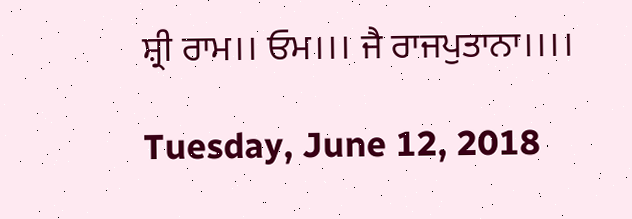ਸ਼੍ਰੀ ਰਾਮ।। ਓਮ।।। ਜੈ ਰਾਜਪੁਤਾਨਾ।।।।

Tuesday, June 12, 2018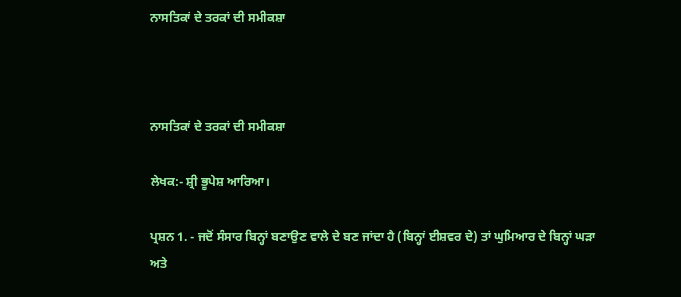ਨਾਸਤਿਕਾਂ ਦੇ ਤਰਕਾਂ ਦੀ ਸਮੀਕਸ਼ਾ



ਨਾਸਤਿਕਾਂ ਦੇ ਤਰਕਾਂ ਦੀ ਸਮੀਕਸ਼ਾ

ਲੇਖਕ:- ਸ਼੍ਰੀ ਭੂਪੇਸ਼ ਆਰਿਆ।

ਪ੍ਰਸ਼ਨ 1. - ਜਦੋਂ ਸੰਸਾਰ ਬਿਨ੍ਹਾਂ ਬਣਾਉਣ ਵਾਲੇ ਦੇ ਬਣ ਜਾਂਦਾ ਹੈ (ਬਿਨ੍ਹਾਂ ਈਸ਼ਵਰ ਦੇ) ਤਾਂ ਘੁਮਿਆਰ ਦੇ ਬਿਨ੍ਹਾਂ ਘੜਾ ਅਤੇ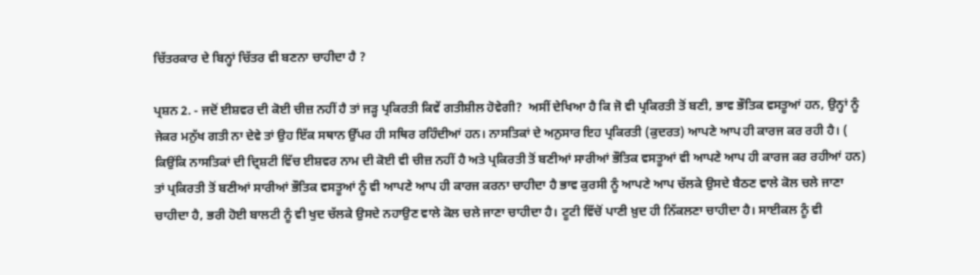ਚਿੱਤਰਕਾਰ ਦੇ ਬਿਨ੍ਹਾਂ ਚਿੱਤਰ ਵੀ ਬਣਨਾ ਚਾਹੀਦਾ ਹੈ ?

ਪ੍ਰਸ਼ਨ 2. - ਜਦੋਂ ਈਸ਼ਵਰ ਦੀ ਕੋਈ ਚੀਜ਼ ਨਹੀਂ ਹੈ ਤਾਂ ਜੜ੍ਹ ਪ੍ਰਕਿਰਤੀ ਕਿਵੇਂ ਗਤੀਸ਼ੀਲ ਹੋਵੇਗੀ?  ਅਸੀਂ ਦੇਖਿਆ ਹੈ ਕਿ ਜੋ ਵੀ ਪ੍ਰਕਿਰਤੀ ਤੋਂ ਬਣੀ, ਭਾਵ ਭੌਤਿਕ ਵਸਤੂਆਂ ਹਨ, ਉਨ੍ਹਾਂ ਨੂੰ ਜੇਕਰ ਮਨੁੱਖ ਗਤੀ ਨਾ ਦੇਵੇ ਤਾਂ ਉਹ ਇੱਕ ਸਥਾਨ ਉੱਪਰ ਹੀ ਸਥਿਰ ਰਹਿੰਦੀਆਂ ਹਨ। ਨਾਸਤਿਕਾਂ ਦੇ ਅਨੁਸਾਰ ਇਹ ਪ੍ਰਕਿਰਤੀ (ਕੁਦਰਤ) ਆਪਣੇ ਆਪ ਹੀ ਕਾਰਜ ਕਰ ਰਹੀ ਹੈ। ( ਕਿਉਂਕਿ ਨਾਸਤਿਕਾਂ ਦੀ ਦ੍ਰਿਸ਼ਟੀ ਵਿੱਚ ਈਸ਼ਵਰ ਨਾਮ ਦੀ ਕੋਈ ਵੀ ਚੀਜ਼ ਨਹੀਂ ਹੈ ਅਤੇ ਪ੍ਰਕਿਰਤੀ ਤੋਂ ਬਣੀਆਂ ਸਾਰੀਆਂ ਭੌਤਿਕ ਵਸਤੂਆਂ ਵੀ ਆਪਣੇ ਆਪ ਹੀ ਕਾਰਜ ਕਰ ਰਹੀਆਂ ਹਨ) ਤਾਂ ਪ੍ਰਕਿਰਤੀ ਤੋਂ ਬਣੀਆਂ ਸਾਰੀਆਂ ਭੌਤਿਕ ਵਸਤੂਆਂ ਨੂੰ ਵੀ ਆਪਣੇ ਆਪ ਹੀ ਕਾਰਜ ਕਰਨਾ ਚਾਹੀਦਾ ਹੈ ਭਾਵ ਕੁਰਸੀ ਨੂੰ ਆਪਣੇ ਆਪ ਚੱਲਕੇ ਉਸਦੇ ਬੈਠਣ ਵਾਲੇ ਕੋਲ ਚਲੇ ਜਾਣਾ ਚਾਹੀਦਾ ਹੈ, ਭਰੀ ਹੋਈ ਬਾਲਟੀ ਨੂੰ ਵੀ ਖੁਦ ਚੱਲਕੇ ਉਸਦੇ ਨਹਾਉਣ ਵਾਲੇ ਕੋਲ ਚਲੇ ਜਾਣਾ ਚਾਹੀਦਾ ਹੈ। ਟੂਟੀ ਵਿੱਚੋਂ ਪਾਣੀ ਖ਼ੁਦ ਹੀ ਨਿੱਕਲਣਾ ਚਾਹੀਦਾ ਹੈ। ਸਾਈਕਲ ਨੂੰ ਵੀ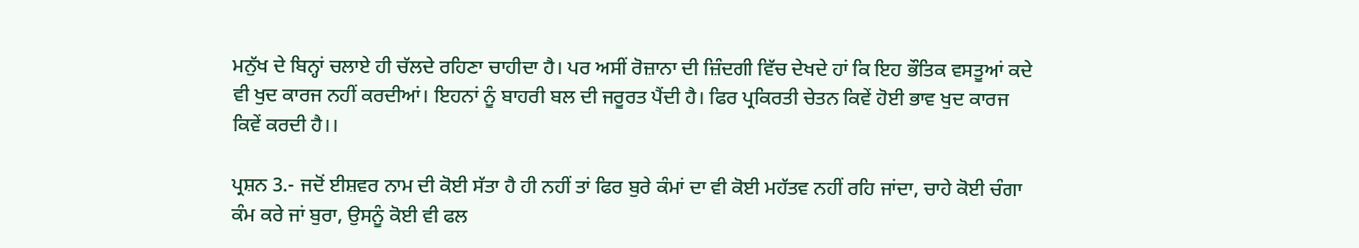ਮਨੁੱਖ ਦੇ ਬਿਨ੍ਹਾਂ ਚਲਾਏ ਹੀ ਚੱਲਦੇ ਰਹਿਣਾ ਚਾਹੀਦਾ ਹੈ। ਪਰ ਅਸੀਂ ਰੋਜ਼ਾਨਾ ਦੀ ਜ਼ਿੰਦਗੀ ਵਿੱਚ ਦੇਖਦੇ ਹਾਂ ਕਿ ਇਹ ਭੌਤਿਕ ਵਸਤੂਆਂ ਕਦੇ ਵੀ ਖੁਦ ਕਾਰਜ ਨਹੀਂ ਕਰਦੀਆਂ। ਇਹਨਾਂ ਨੂੰ ਬਾਹਰੀ ਬਲ ਦੀ ਜਰੂਰਤ ਪੈਂਦੀ ਹੈ। ਫਿਰ ਪ੍ਰਕਿਰਤੀ ਚੇਤਨ ਕਿਵੇਂ ਹੋਈ ਭਾਵ ਖੁਦ ਕਾਰਜ ਕਿਵੇਂ ਕਰਦੀ ਹੈ।।

ਪ੍ਰਸ਼ਨ 3.- ਜਦੋਂ ਈਸ਼ਵਰ ਨਾਮ ਦੀ ਕੋਈ ਸੱਤਾ ਹੈ ਹੀ ਨਹੀਂ ਤਾਂ ਫਿਰ ਬੁਰੇ ਕੰਮਾਂ ਦਾ ਵੀ ਕੋਈ ਮਹੱਤਵ ਨਹੀਂ ਰਹਿ ਜਾਂਦਾ, ਚਾਹੇ ਕੋਈ ਚੰਗਾ ਕੰਮ ਕਰੇ ਜਾਂ ਬੁਰਾ, ਉਸਨੂੰ ਕੋਈ ਵੀ ਫਲ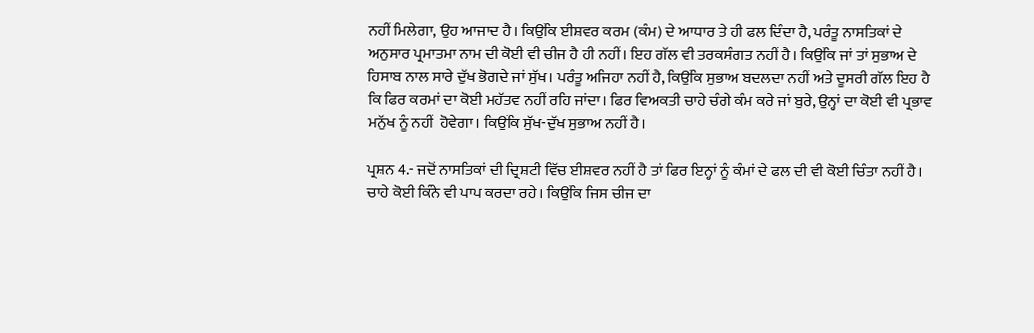ਨਹੀਂ ਮਿਲੇਗਾ, ਉਹ ਆਜਾਦ ਹੈ। ਕਿਉਂਕਿ ਈਸ਼ਵਰ ਕਰਮ (ਕੰਮ) ਦੇ ਆਧਾਰ ਤੇ ਹੀ ਫਲ ਦਿੰਦਾ ਹੈ, ਪਰੰਤੂ ਨਾਸਤਿਕਾਂ ਦੇ ਅਨੁਸਾਰ ਪ੍ਰਮਾਤਮਾ ਨਾਮ ਦੀ ਕੋਈ ਵੀ ਚੀਜ ਹੈ ਹੀ ਨਹੀਂ। ਇਹ ਗੱਲ ਵੀ ਤਰਕਸੰਗਤ ਨਹੀਂ ਹੈ। ਕਿਉਂਕਿ ਜਾਂ ਤਾਂ ਸੁਭਾਅ ਦੇ ਹਿਸਾਬ ਨਾਲ ਸਾਰੇ ਦੁੱਖ ਭੋਗਦੇ ਜਾਂ ਸੁੱਖ। ਪਰੰਤੂ ਅਜਿਹਾ ਨਹੀਂ ਹੈ, ਕਿਉਂਕਿ ਸੁਭਾਅ ਬਦਲਦਾ ਨਹੀਂ ਅਤੇ ਦੂਸਰੀ ਗੱਲ ਇਹ ਹੈ ਕਿ ਫਿਰ ਕਰਮਾਂ ਦਾ ਕੋਈ ਮਹੱਤਵ ਨਹੀਂ ਰਹਿ ਜਾਂਦਾ। ਫਿਰ ਵਿਅਕਤੀ ਚਾਹੇ ਚੰਗੇ ਕੰਮ ਕਰੇ ਜਾਂ ਬੁਰੇ, ਉਨ੍ਹਾਂ ਦਾ ਕੋਈ ਵੀ ਪ੍ਰਭਾਵ ਮਨੁੱਖ ਨੂੰ ਨਹੀਂ  ਹੋਵੇਗਾ। ਕਿਉਂਕਿ ਸੁੱਖ-ਦੁੱਖ ਸੁਭਾਅ ਨਹੀਂ ਹੈ।

ਪ੍ਰਸ਼ਨ 4.- ਜਦੋਂ ਨਾਸਤਿਕਾਂ ਦੀ ਦ੍ਰਿਸ਼ਟੀ ਵਿੱਚ ਈਸ਼ਵਰ ਨਹੀਂ ਹੈ ਤਾਂ ਫਿਰ ਇਨ੍ਹਾਂ ਨੂੰ ਕੰਮਾਂ ਦੇ ਫਲ ਦੀ ਵੀ ਕੋਈ ਚਿੰਤਾ ਨਹੀਂ ਹੈ। ਚਾਹੇ ਕੋਈ ਕਿੰਨੇ ਵੀ ਪਾਪ ਕਰਦਾ ਰਹੇ। ਕਿਉਂਕਿ ਜਿਸ ਚੀਜ ਦਾ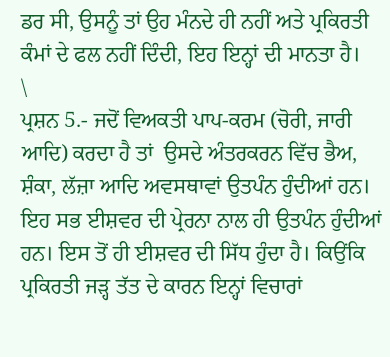ਡਰ ਸੀ, ਉਸਨੂੰ ਤਾਂ ਉਹ ਮੰਨਦੇ ਹੀ ਨਹੀਂ ਅਤੇ ਪ੍ਰਕਿਰਤੀ ਕੰਮਾਂ ਦੇ ਫਲ ਨਹੀਂ ਦਿੰਦੀ, ਇਹ ਇਨ੍ਹਾਂ ਦੀ ਮਾਨਤਾ ਹੈ।
\
ਪ੍ਰਸ਼ਨ 5.- ਜਦੋਂ ਵਿਅਕਤੀ ਪਾਪ-ਕਰਮ (ਚੋਰੀ, ਜਾਰੀ ਆਦਿ) ਕਰਦਾ ਹੈ ਤਾਂ  ਉਸਦੇ ਅੰਤਰਕਰਨ ਵਿੱਚ ਭੈਅ, ਸ਼ੰਕਾ, ਲੱਜ਼ਾ ਆਦਿ ਅਵਸਥਾਵਾਂ ਉਤਪੰਨ ਹੁੰਦੀਆਂ ਹਨ। ਇਹ ਸਭ ਈਸ਼ਵਰ ਦੀ ਪ੍ਰੇਰਨਾ ਨਾਲ ਹੀ ਉਤਪੰਨ ਹੁੰਦੀਆਂ ਹਨ। ਇਸ ਤੋਂ ਹੀ ਈਸ਼ਵਰ ਦੀ ਸਿੱਧ ਹੁੰਦਾ ਹੈ। ਕਿਉਂਕਿ ਪ੍ਰਕਿਰਤੀ ਜੜ੍ਹ ਤੱਤ ਦੇ ਕਾਰਨ ਇਨ੍ਹਾਂ ਵਿਚਾਰਾਂ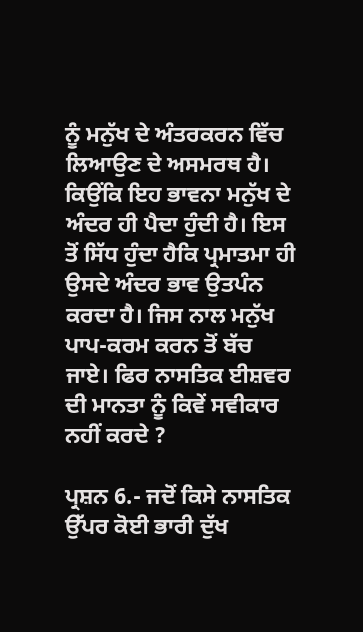ਨੂੰ ਮਨੁੱਖ ਦੇ ਅੰਤਰਕਰਨ ਵਿੱਚ ਲਿਆਉਣ ਦੇ ਅਸਮਰਥ ਹੈ। ਕਿਉਂਕਿ ਇਹ ਭਾਵਨਾ ਮਨੁੱਖ ਦੇ ਅੰਦਰ ਹੀ ਪੈਦਾ ਹੁੰਦੀ ਹੈ। ਇਸ ਤੋਂ ਸਿੱਧ ਹੁੰਦਾ ਹੈਕਿ ਪ੍ਰਮਾਤਮਾ ਹੀ ਉਸਦੇ ਅੰਦਰ ਭਾਵ ਉਤਪੰਨ ਕਰਦਾ ਹੈ। ਜਿਸ ਨਾਲ ਮਨੁੱਖ ਪਾਪ-ਕਰਮ ਕਰਨ ਤੋਂ ਬੱਚ ਜਾਏ। ਫਿਰ ਨਾਸਤਿਕ ਈਸ਼ਵਰ ਦੀ ਮਾਨਤਾ ਨੂੰ ਕਿਵੇਂ ਸਵੀਕਾਰ ਨਹੀਂ ਕਰਦੇ ?

ਪ੍ਰਸ਼ਨ 6.- ਜਦੋਂ ਕਿਸੇ ਨਾਸਤਿਕ ਉੱਪਰ ਕੋਈ ਭਾਰੀ ਦੁੱਖ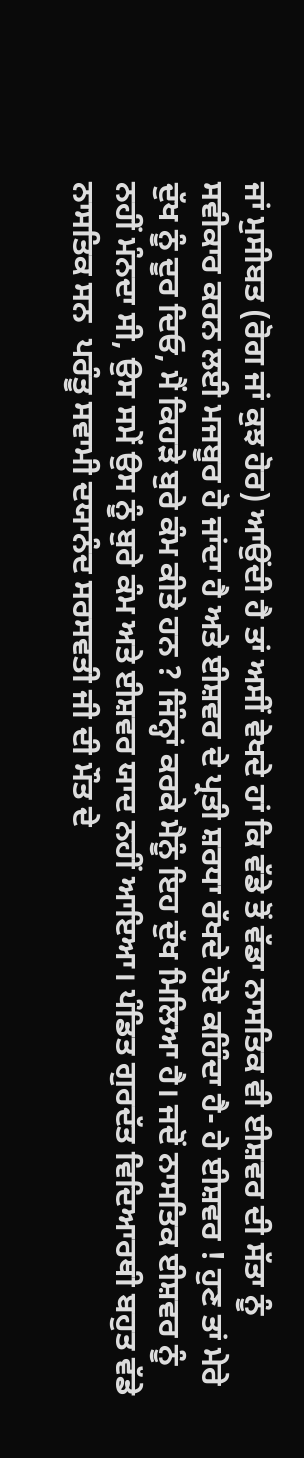ਜਾਂ ਮੁਸੀਬਤ (ਰੋਗ ਜਾਂ ਕੁਝ ਹੋਰ) ਆਉਂਦੀ ਹੈ ਤਾਂ ਅਸੀਂ ਵੇਖਦੇ ਹਾਂ ਕਿ ਵੱਡੇ ਤੋਂ ਵੱਡਾ ਨਾਸਤਿਕ ਵੀ ਈਸ਼ਵਰ ਦੀ ਸੱਤਾ ਨੂੰ ਸਵੀਕਾਰ ਕਰਨ ਲਈ ਮਜਬੂਰ ਹੋ ਜਾਂਦਾ ਹੈ ਅਤੇ ਈਸ਼ਵਰ ਦੇ ਪ੍ਰਤੀ ਸ਼ਰਧਾ ਰੱਖਦੇ ਹੋਏ ਕਹਿੰਦਾ ਹੈ- ਹੇ ਈਸ਼ਵਰ ! ਹੁਣ ਤਾਂ ਮੇਰੇ ਦੁੱਖ ਨੂੰ ਦੂਰ ਦਿਓ, ਮੈਂ ਕਿਹੜੇ ਬੁਰੇ ਕੰਮ ਕੀਤੇ ਹਨ ? ਜਿੰਨ੍ਹਾਂ ਕਰਕੇ ਮੈਨੂੰ ਇਹ ਦੁੱਖ ਮਿਲਿਆ ਹੈ। ਜਦੋਂ ਨਾਸਤਿਕ ਈਸ਼ਵਰ ਨੂੰ ਨਹੀਂ ਮੰਨਦਾ ਸੀ, ਉਸ ਸਮੇਂ ਉਸ ਨੂੰ ਬੁਰੇ ਕੰਮ ਅਤੇ ਈਸ਼ਵਰ ਯਾਦ ਨਹੀਂ ਆਇਆ। ਪੰਡਿਤ ਗੁਰਦੱਤ ਵਿਦਿਆਰਥੀ ਬਹੁਤ ਵੱਡੇ ਨਾਸਤਿਕ ਸਨ  ਪਰੰਤੂ ਸਵਾਮੀ ਦਯਾਨੰਦ ਸਰਸਵਤੀ ਜੀ ਦੀ ਮੌਤ ਦੇ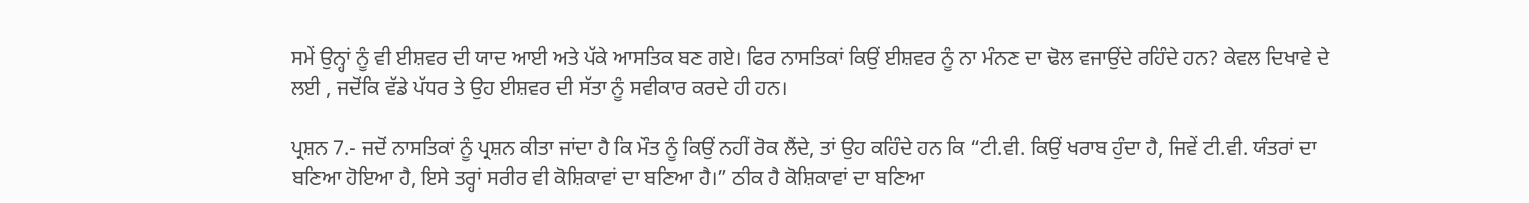ਸਮੇਂ ਉਨ੍ਹਾਂ ਨੂੰ ਵੀ ਈਸ਼ਵਰ ਦੀ ਯਾਦ ਆਈ ਅਤੇ ਪੱਕੇ ਆਸਤਿਕ ਬਣ ਗਏ। ਫਿਰ ਨਾਸਤਿਕਾਂ ਕਿਉਂ ਈਸ਼ਵਰ ਨੂੰ ਨਾ ਮੰਨਣ ਦਾ ਢੋਲ ਵਜਾਉਂਦੇ ਰਹਿੰਦੇ ਹਨ? ਕੇਵਲ ਦਿਖਾਵੇ ਦੇ ਲਈ , ਜਦੋਂਕਿ ਵੱਡੇ ਪੱਧਰ ਤੇ ਉਹ ਈਸ਼ਵਰ ਦੀ ਸੱਤਾ ਨੂੰ ਸਵੀਕਾਰ ਕਰਦੇ ਹੀ ਹਨ।

ਪ੍ਰਸ਼ਨ 7.- ਜਦੋਂ ਨਾਸਤਿਕਾਂ ਨੂੰ ਪ੍ਰਸ਼ਨ ਕੀਤਾ ਜਾਂਦਾ ਹੈ ਕਿ ਮੌਤ ਨੂੰ ਕਿਉਂ ਨਹੀਂ ਰੋਕ ਲੈਂਦੇ, ਤਾਂ ਉਹ ਕਹਿੰਦੇ ਹਨ ਕਿ “ਟੀ.ਵੀ. ਕਿਉਂ ਖਰਾਬ ਹੁੰਦਾ ਹੈ, ਜਿਵੇਂ ਟੀ.ਵੀ. ਯੰਤਰਾਂ ਦਾ ਬਣਿਆ ਹੋਇਆ ਹੈ, ਇਸੇ ਤਰ੍ਹਾਂ ਸਰੀਰ ਵੀ ਕੋਸ਼ਿਕਾਵਾਂ ਦਾ ਬਣਿਆ ਹੈ।” ਠੀਕ ਹੈ ਕੋਸ਼ਿਕਾਵਾਂ ਦਾ ਬਣਿਆ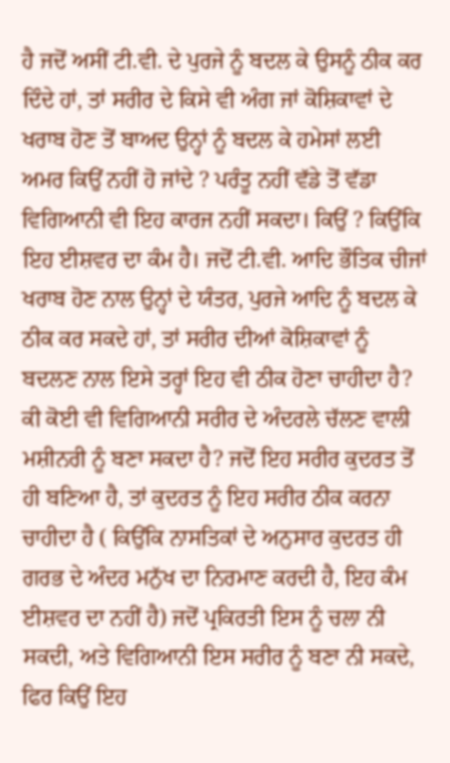ਹੈ ਜਦੋਂ ਅਸੀਂ ਟੀ.ਵੀ. ਦੇ ਪੁਰਜੇ ਨੂੰ ਬਦਲ ਕੇ ਉਸਨੂੰ ਠੀਕ ਕਰ ਦਿੰਦੇ ਹਾਂ, ਤਾਂ ਸਰੀਰ ਦੇ ਕਿਸੇ ਵੀ ਅੰਗ ਜਾਂ ਕੋਸ਼ਿਕਾਵਾਂ ਦੇ ਖਰਾਬ ਹੋਣ ਤੋਂ ਬਾਅਦ ਉਨ੍ਹਾਂ ਨੂੰ ਬਦਲ ਕੇ ਹਮੇਸਾਂ ਲਈ ਅਮਰ ਕਿਉਂ ਨਹੀਂ ਹੋ ਜਾਂਦੇ ? ਪਰੰਤੂ ਨਹੀਂ ਵੱਡੇ ਤੋਂ ਵੱਡਾ ਵਿਗਿਆਨੀ ਵੀ ਇਹ ਕਾਰਜ ਨਹੀਂ ਸਕਦਾ। ਕਿਉਂ ? ਕਿਉਂਕਿ ਇਹ ਈਸ਼ਵਰ ਦਾ ਕੰਮ ਹੈ। ਜਦੋਂ ਟੀ.ਵੀ. ਆਦਿ ਭੌਤਿਕ ਚੀਜਾਂ ਖਰਾਬ ਹੋਣ ਨਾਲ ਉਨ੍ਹਾਂ ਦੇ ਯੰਤਰ, ਪੁਰਜੇ ਆਦਿ ਨੂੰ ਬਦਲ ਕੇ ਠੀਕ ਕਰ ਸਕਦੇ ਹਾਂ, ਤਾਂ ਸਰੀਰ ਦੀਆਂ ਕੋਸ਼ਿਕਾਵਾਂ ਨੂੰ ਬਦਲਣ ਨਾਲ ਇਸੇ ਤਰ੍ਹਾਂ ਇਹ ਵੀ ਠੀਕ ਹੋਣਾ ਚਾਹੀਦਾ ਹੈ? ਕੀ ਕੋਈ ਵੀ ਵਿਗਿਆਨੀ ਸਰੀਰ ਦੇ ਅੰਦਰਲੇ ਚੱਲਣ ਵਾਲੀ ਮਸ਼ੀਨਰੀ ਨੂੰ ਬਣਾ ਸਕਦਾ ਹੈ? ਜਦੋਂ ਇਹ ਸਰੀਰ ਕੁਦਰਤ ਤੋਂ ਹੀ ਬਣਿਆ ਹੈ, ਤਾਂ ਕੁਦਰਤ ਨੂੰ ਇਹ ਸਰੀਰ ਠੀਕ ਕਰਨਾ ਚਾਹੀਦਾ ਹੈ ( ਕਿਉਂਕਿ ਨਾਸਤਿਕਾਂ ਦੇ ਅਨੁਸਾਰ ਕੁਦਰਤ ਹੀ ਗਰਭ ਦੇ ਅੰਦਰ ਮਨੁੱਖ ਦਾ ਨਿਰਮਾਣ ਕਰਦੀ ਹੈ, ਇਹ ਕੰਮ ਈਸ਼ਵਰ ਦਾ ਨਹੀਂ ਹੈ) ਜਦੋਂ ਪ੍ਰਕਿਰਤੀ ਇਸ ਨੂੰ ਚਲਾ ਨੀ ਸਕਦੀ, ਅਤੇ ਵਿਗਿਆਨੀ ਇਸ ਸਰੀਰ ਨੂੰ ਬਣਾ ਨੀ ਸਕਦੇ, ਫਿਰ ਕਿਉਂ ਇਹ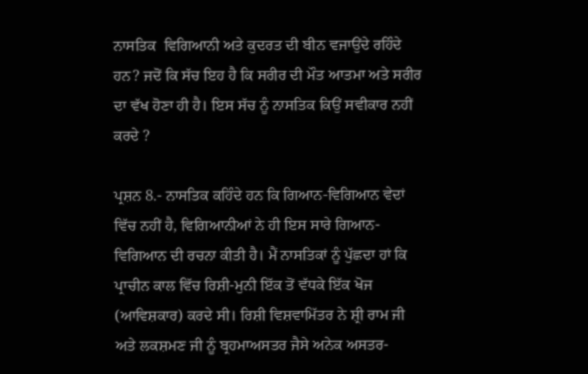ਨਾਸਤਿਕ  ਵਿਗਿਆਨੀ ਅਤੇ ਕੁਦਰਤ ਦੀ ਬੀਨ ਵਜਾਉਂਦੇ ਰਹਿੰਦੇ ਹਨ? ਜਦੋਂ ਕਿ ਸੱਚ ਇਹ ਹੈ ਕਿ ਸਰੀਰ ਦੀ ਮੌਤ ਆਤਮਾ ਅਤੇ ਸਰੀਰ ਦਾ ਵੱਖ ਹੋਣਾ ਹੀ ਹੈ। ਇਸ ਸੱਚ ਨੂੰ ਨਾਸਤਿਕ ਕਿਉਂ ਸਵੀਕਾਰ ਨਹੀਂ ਕਰਦੇ ?

ਪ੍ਰਸ਼ਨ 8.- ਨਾਸਤਿਕ ਕਹਿੰਦੇ ਹਨ ਕਿ ਗਿਆਨ-ਵਿਗਿਆਨ ਵੇਦਾਂ ਵਿੱਚ ਨਹੀਂ ਹੈ, ਵਿਗਿਆਨੀਆਂ ਨੇ ਹੀ ਇਸ ਸਾਰੇ ਗਿਆਨ-ਵਿਗਿਆਨ ਦੀ ਰਚਨਾ ਕੀਤੀ ਹੈ। ਮੈਂ ਨਾਸਤਿਕਾਂ ਨੂੰ ਪੁੱਛਦਾ ਹਾਂ ਕਿ ਪ੍ਰਾਚੀਨ ਕਾਲ ਵਿੱਚ ਰਿਸ਼ੀ-ਮੁਨੀ ਇੱਕ ਤੋਂ ਵੱਧਕੇ ਇੱਕ ਖੋਜ (ਆਵਿਸ਼ਕਾਰ) ਕਰਦੇ ਸੀ। ਰਿਸ਼ੀ ਵਿਸ਼ਵਾਮਿੱਤਰ ਨੇ ਸ਼੍ਰੀ ਰਾਮ ਜੀ ਅਤੇ ਲਕਸ਼ਮਣ ਜੀ ਨੂੰ ਬ੍ਰਹਮਾਅਸਤਰ ਜੈਸੇ ਅਨੇਕ ਅਸਤਰ-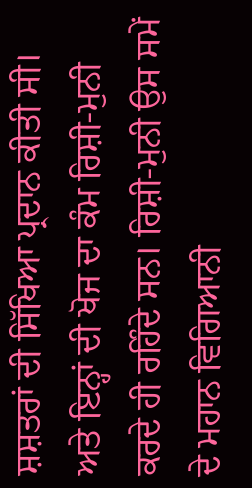ਸ਼ਸ਼ਤਰਾਂ ਦੀ ਸਿੱਖਿਆ ਪ੍ਰਦਾਨ ਕੀਤੀ ਸੀ। ਅਤੇ ਇਨ੍ਹਾਂ ਦੀ ਖੋਜ ਦਾ ਕੰਮ ਰਿਸ਼ੀ-ਮੁਨੀ ਕਰਦੇ ਹੀ ਰਹਿੰਦੇ ਸਨ। ਰਿਸ਼ੀ-ਮੁਨੀ ਉਸ ਸਮੇਂ ਦੇ ਮਹਾਨ ਵਿਗਿਆਨੀ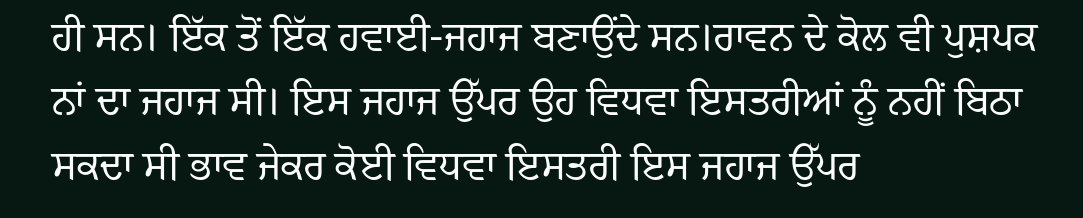ਹੀ ਸਨ। ਇੱਕ ਤੋਂ ਇੱਕ ਹਵਾਈ-ਜਹਾਜ ਬਣਾਉਂਦੇ ਸਨ।ਰਾਵਨ ਦੇ ਕੋਲ ਵੀ ਪੁਸ਼ਪਕ ਨਾਂ ਦਾ ਜਹਾਜ ਸੀ। ਇਸ ਜਹਾਜ ਉੱਪਰ ਉਹ ਵਿਧਵਾ ਇਸਤਰੀਆਂ ਨੂੰ ਨਹੀਂ ਬਿਠਾ ਸਕਦਾ ਸੀ ਭਾਵ ਜੇਕਰ ਕੋਈ ਵਿਧਵਾ ਇਸਤਰੀ ਇਸ ਜਹਾਜ ਉੱਪਰ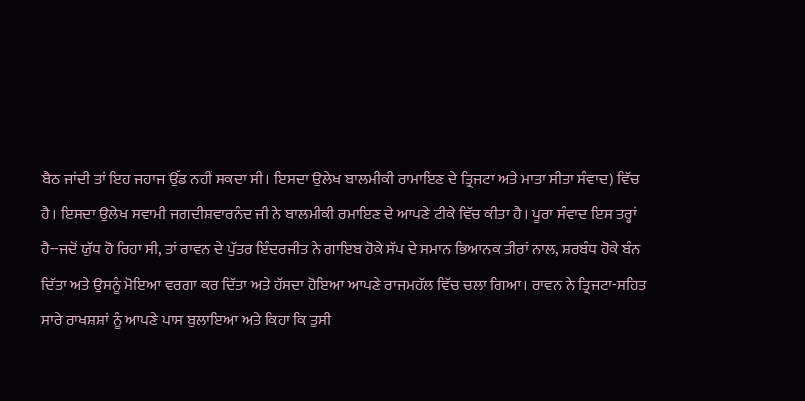ਬੈਠ ਜਾਂਦੀ ਤਾਂ ਇਹ ਜਹਾਜ ਉੱਡ ਨਹੀਂ ਸਕਦਾ ਸੀ। ਇਸਦਾ ਉਲੇਖ ਬਾਲਮੀਕੀ ਰਾਮਾਇਣ ਦੇ ਤ੍ਰਿਜਟਾ ਅਤੇ ਮਾਤਾ ਸੀਤਾ ਸੰਵਾਦ) ਵਿੱਚ ਹੈ। ਇਸਦਾ ਉਲੇਖ ਸਵਾਮੀ ਜਗਦੀਸ਼ਵਾਰਨੰਦ ਜੀ ਨੇ ਬਾਲਮੀਕੀ ਰਮਾਇਣ ਦੇ ਆਪਣੇ ਟੀਕੇ ਵਿੱਚ ਕੀਤਾ ਹੈ। ਪੂਰਾ ਸੰਵਾਦ ਇਸ ਤਰ੍ਹਾਂ ਹੈ--ਜਦੋਂ ਯੁੱਧ ਹੋ ਰਿਹਾ ਸੀ, ਤਾਂ ਰਾਵਨ ਦੇ ਪੁੱਤਰ ਇੰਦਰਜੀਤ ਨੇ ਗਾਇਬ ਹੋਕੇ ਸੱਪ ਦੇ ਸਮਾਨ ਭਿਆਨਕ ਤੀਰਾਂ ਨਾਲ, ਸ਼ਰਬੰਧ ਹੋਕੇ ਬੰਨ ਦਿੱਤਾ ਅਤੇ ਉਸਨੂੰ ਮੋਇਆ ਵਰਗਾ ਕਰ ਦਿੱਤਾ ਅਤੇ ਹੱਸਦਾ ਹੋਇਆ ਆਪਣੇ ਰਾਜਮਹੱਲ ਵਿੱਚ ਚਲਾ ਗਿਆ। ਰਾਵਨ ਨੇ ਤ੍ਰਿਜਟਾ-ਸਹਿਤ ਸਾਰੇ ਰਾਖਸ਼ਸ਼ਾਂ ਨੂੰ ਆਪਣੇ ਪਾਸ ਬੁਲਾਇਆ ਅਤੇ ਕਿਹਾ ਕਿ ਤੁਸੀ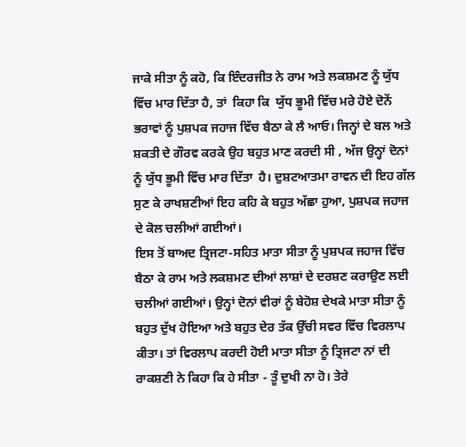ਜਾਕੇ ਸੀਤਾ ਨੂੰ ਕਹੋ, ਕਿ ਇੰਦਰਜੀਤ ਨੇ ਰਾਮ ਅਤੇ ਲਕਸ਼ਮਣ ਨੂੰ ਯੁੱਧ ਵਿੱਚ ਮਾਰ ਦਿੱਤਾ ਹੈ, ਤਾਂ  ਕਿਹਾ ਕਿ  ਯੁੱਧ ਭੂਮੀ ਵਿੱਚ ਮਰੇ ਹੋਏ ਦੋਨੇਂ ਭਰਾਵਾਂ ਨੂੰ ਪੁਸ਼ਪਕ ਜਹਾਜ ਵਿੱਚ ਬੈਠਾ ਕੇ ਲੈ ਆਓ। ਜਿਨ੍ਹਾਂ ਦੇ ਬਲ ਅਤੇ ਸ਼ਕਤੀ ਦੇ ਗੌਰਵ ਕਰਕੇ ਉਹ ਬਹੁਤ ਮਾਣ ਕਰਦੀ ਸੀ , ਅੱਜ ਉਨ੍ਹਾਂ ਦੋਨਾਂ ਨੂੰ ਯੁੱਧ ਭੂਮੀ ਵਿੱਚ ਮਾਰ ਦਿੱਤਾ  ਹੈ। ਦੁਸ਼ਟਆਤਮਾ ਰਾਵਨ ਦੀ ਇਹ ਗੱਲ ਸੁਣ ਕੇ ਰਾਖਸ਼ਣੀਆਂ ਇਹ ਕਹਿ ਕੇ ਬਹੁਤ ਅੱਛਾ ਹੁਆ, ਪੁਸ਼ਪਕ ਜਹਾਜ ਦੇ ਕੋਲ ਚਲੀਆਂ ਗਈਆਂ।
ਇਸ ਤੋਂ ਬਾਅਦ ਤ੍ਰਿਜਟਾ-ਸਹਿਤ ਮਾਤਾ ਸੀਤਾ ਨੂੰ ਪੁਸ਼ਪਕ ਜਹਾਜ ਵਿੱਚ ਬੈਠਾ ਕੇ ਰਾਮ ਅਤੇ ਲਕਸ਼ਮਣ ਦੀਆਂ ਲਾਸ਼ਾਂ ਦੇ ਦਰਸ਼ਣ ਕਰਾਉਣ ਲਈ ਚਲੀਆਂ ਗਈਆਂ। ਉਨ੍ਹਾਂ ਦੋਨਾਂ ਵੀਰਾਂ ਨੂੰ ਬੇਹੋਸ਼ ਦੇਖਕੇ ਮਾਤਾ ਸੀਤਾ ਨੂੰ ਬਹੁਤ ਦੁੱਖ ਹੋਇਆ ਅਤੇ ਬਹੁਤ ਦੇਰ ਤੱਕ ਉੱਚੀ ਸਵਰ ਵਿੱਚ ਵਿਰਲਾਪ ਕੀਤਾ। ਤਾਂ ਵਿਰਲਾਪ ਕਰਦੀ ਹੋਈ ਮਾਤਾ ਸੀਤਾ ਨੂੰ ਤ੍ਰਿਜਟਾ ਨਾਂ ਦੀ ਰਾਕਸ਼ਣੀ ਨੇ ਕਿਹਾ ਕਿ ਹੇ ਸੀਤਾ - ਤੂੰ ਦੁਖੀ ਨਾ ਹੋ। ਤੇਰੇ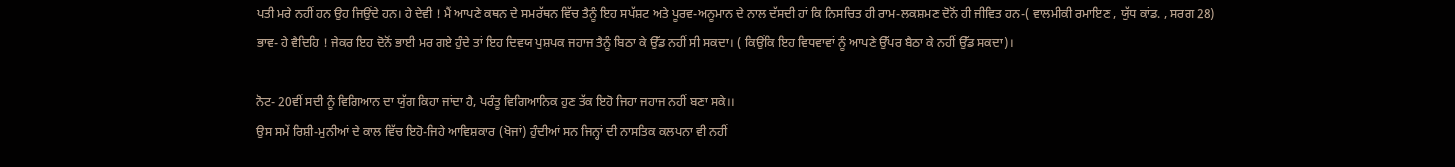ਪਤੀ ਮਰੇ ਨਹੀਂ ਹਨ ਉਹ ਜਿਉਂਦੇ ਹਨ। ਹੇ ਦੇਵੀ ! ਮੈਂ ਆਪਣੇ ਕਥਨ ਦੇ ਸਮਰੱਥਨ ਵਿੱਚ ਤੈਨੂੰ ਇਹ ਸਪੱਸ਼ਟ ਅਤੇ ਪੂਰਵ-ਅਨੂਮਾਨ ਦੇ ਨਾਲ ਦੱਸਦੀ ਹਾਂ ਕਿ ਨਿਸਚਿਤ ਹੀ ਰਾਮ-ਲਕਸ਼ਮਣ ਦੋਨੋਂ ਹੀ ਜੀਵਿਤ ਹਨ-( ਵਾਲਮੀਕੀ ਰਮਾਇਣ , ਯੁੱਧ ਕਾਂਡ. , ਸਰਗ 28)
ਭਾਵ- ਹੇ ਵੈਦਿਹਿ ! ਜੇਕਰ ਇਹ ਦੋਨੋਂ ਭਾਈ ਮਰ ਗਏ ਹੁੰਦੇ ਤਾਂ ਇਹ ਦਿਵਯ ਪੁਸ਼ਪਕ ਜਹਾਜ ਤੈਨੂੰ ਬਿਠਾ ਕੇ ਉੱਡ ਨਹੀਂ ਸੀ ਸਕਦਾ। ( ਕਿਉਂਕਿ ਇਹ ਵਿਧਵਾਵਾਂ ਨੂੰ ਆਪਣੇ ਉੱਪਰ ਬੈਠਾ ਕੇ ਨਹੀਂ ਉੱਡ ਸਕਦਾ)।

ਨੋਟ- 20ਵੀਂ ਸਦੀ ਨੂੰ ਵਿਗਿਆਨ ਦਾ ਯੁੱਗ ਕਿਹਾ ਜਾਂਦਾ ਹੈ, ਪਰੰਤੂ ਵਿਗਿਆਨਿਕ ਹੁਣ ਤੱਕ ਇਹੋ ਜਿਹਾ ਜਹਾਜ ਨਹੀਂ ਬਣਾ ਸਕੇ।।
ਉਸ ਸਮੇਂ ਰਿਸ਼ੀ-ਮੁਨੀਆਂ ਦੇ ਕਾਲ ਵਿੱਚ ਇਹੋ-ਜਿਹੇ ਆਵਿਸ਼ਕਾਰ (ਖੋਜਾਂ) ਹੁੰਦੀਆਂ ਸਨ ਜਿਨ੍ਹਾਂ ਦੀ ਨਾਸਤਿਕ ਕਲਪਨਾ ਵੀ ਨਹੀਂ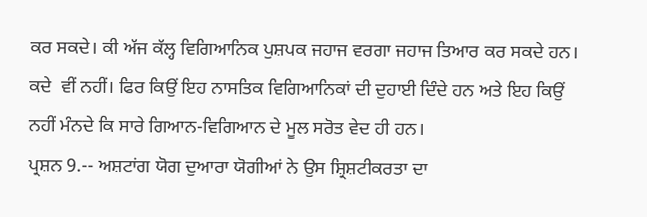ਕਰ ਸਕਦੇ। ਕੀ ਅੱਜ ਕੱਲ੍ਹ ਵਿਗਿਆਨਿਕ ਪੁਸ਼ਪਕ ਜਹਾਜ ਵਰਗਾ ਜਹਾਜ ਤਿਆਰ ਕਰ ਸਕਦੇ ਹਨ। ਕਦੇ  ਵੀਂ ਨਹੀਂ। ਫਿਰ ਕਿਉਂ ਇਹ ਨਾਸਤਿਕ ਵਿਗਿਆਨਿਕਾਂ ਦੀ ਦੁਹਾਈ ਦਿੰਦੇ ਹਨ ਅਤੇ ਇਹ ਕਿਉਂ ਨਹੀਂ ਮੰਨਦੇ ਕਿ ਸਾਰੇ ਗਿਆਨ-ਵਿਗਿਆਨ ਦੇ ਮੂਲ ਸਰੋਤ ਵੇਦ ਹੀ ਹਨ।
ਪ੍ਰਸ਼ਨ 9.-- ਅਸ਼ਟਾਂਗ ਯੋਗ ਦੁਆਰਾ ਯੋਗੀਆਂ ਨੇ ਉਸ ਸ਼੍ਰਿਸ਼ਟੀਕਰਤਾ ਦਾ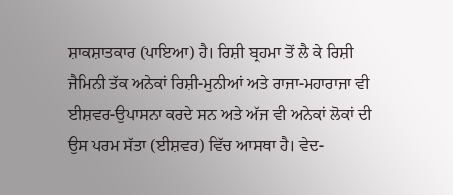ਸ਼ਾਕਸ਼ਾਤਕਾਰ (ਪਾਇਆ) ਹੈ। ਰਿਸ਼ੀ ਬ੍ਰਹਮਾ ਤੋਂ ਲੈ ਕੇ ਰਿਸ਼ੀ ਜੈਮਿਨੀ ਤੱਕ ਅਨੇਕਾਂ ਰਿਸ਼ੀ-ਮੁਨੀਆਂ ਅਤੇ ਰਾਜਾ-ਮਹਾਰਾਜਾ ਵੀ ਈਸ਼ਵਰ-ਉਪਾਸਨਾ ਕਰਦੇ ਸਨ ਅਤੇ ਅੱਜ ਵੀ ਅਨੇਕਾਂ ਲੋਕਾਂ ਦੀ ਉਸ ਪਰਮ ਸੱਤਾ (ਈਸ਼ਵਰ) ਵਿੱਚ ਆਸਥਾ ਹੈ। ਵੇਦ-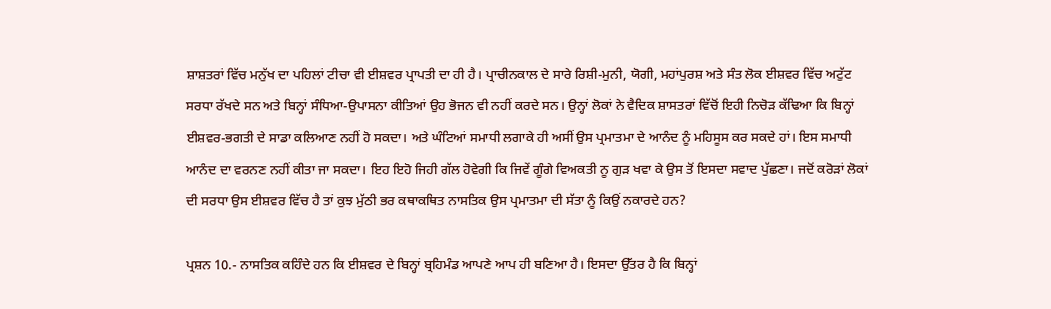ਸ਼ਾਸ਼ਤਰਾਂ ਵਿੱਚ ਮਨੁੱਖ ਦਾ ਪਹਿਲਾਂ ਟੀਚਾ ਵੀ ਈਸ਼ਵਰ ਪ੍ਰਾਪਤੀ ਦਾ ਹੀ ਹੈ। ਪ੍ਰਾਚੀਨਕਾਲ ਦੇ ਸਾਰੇ ਰਿਸ਼ੀ-ਮੁਨੀ, ਯੋਗੀ, ਮਹਾਂਪੁਰਸ਼ ਅਤੇ ਸੰਤ ਲੋਕ ਈਸ਼ਵਰ ਵਿੱਚ ਅਟੁੱਟ ਸਰਧਾ ਰੱਖਦੇ ਸਨ ਅਤੇ ਬਿਨ੍ਹਾਂ ਸੰਧਿਆ-ਉਪਾਸਨਾ ਕੀਤਿਆਂ ਉਹ ਭੋਜਨ ਵੀ ਨਹੀਂ ਕਰਦੇ ਸਨ। ਉਨ੍ਹਾਂ ਲੋਕਾਂ ਨੇ ਵੈਦਿਕ ਸ਼ਾਸਤਰਾਂ ਵਿੱਚੋਂ ਇਹੀ ਨਿਚੋੜ ਕੱਢਿਆ ਕਿ ਬਿਨ੍ਹਾਂ ਈਸ਼ਵਰ-ਭਗਤੀ ਦੇ ਸਾਡਾ ਕਲਿਆਣ ਨਹੀਂ ਹੋ ਸਕਦਾ। ਅਤੇ ਘੰਟਿਆਂ ਸਮਾਧੀ ਲਗਾਕੇ ਹੀ ਅਸੀਂ ਉਸ ਪ੍ਰਮਾਤਮਾ ਦੇ ਆਨੰਦ ਨੂੰ ਮਹਿਸੂਸ ਕਰ ਸਕਦੇ ਹਾਂ। ਇਸ ਸਮਾਧੀ ਆਨੰਦ ਦਾ ਵਰਨਣ ਨਹੀਂ ਕੀਤਾ ਜਾ ਸਕਦਾ। ਇਹ ਇਹੋ ਜਿਹੀ ਗੱਲ ਹੋਵੇਗੀ ਕਿ ਜਿਵੇਂ ਗੂੰਗੇ ਵਿਅਕਤੀ ਨੂ ਗੁੜ ਖਵਾ ਕੇ ਉਸ ਤੋਂ ਇਸਦਾ ਸਵਾਦ ਪੁੱਛਣਾ। ਜਦੋਂ ਕਰੋੜਾਂ ਲੋਕਾਂ ਦੀ ਸਰਧਾ ਉਸ ਈਸ਼ਵਰ ਵਿੱਚ ਹੈ ਤਾਂ ਕੁਝ ਮੁੱਠੀ ਭਰ ਕਥਾਕਥਿਤ ਨਾਸਤਿਕ ਉਸ ਪ੍ਰਮਾਤਮਾ ਦੀ ਸੱਤਾ ਨੂੰ ਕਿਉਂ ਨਕਾਰਦੇ ਹਨ?

ਪ੍ਰਸ਼ਨ 10.- ਨਾਸਤਿਕ ਕਹਿੰਦੇ ਹਨ ਕਿ ਈਸ਼ਵਰ ਦੇ ਬਿਨ੍ਹਾਂ ਬ੍ਰਹਿਮੰਡ ਆਪਣੇ ਆਪ ਹੀ ਬਣਿਆ ਹੈ। ਇਸਦਾ ਉੱਤਰ ਹੈ ਕਿ ਬਿਨ੍ਹਾਂ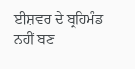ਈਸ਼ਵਰ ਦੇ ਬ੍ਰਹਿਮੰਡ ਨਹੀਂ ਬਣ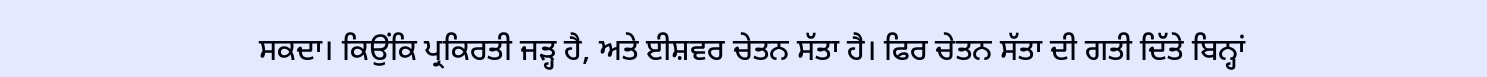ਸਕਦਾ। ਕਿਉਂਕਿ ਪ੍ਰਕਿਰਤੀ ਜੜ੍ਹ ਹੈ, ਅਤੇ ਈਸ਼ਵਰ ਚੇਤਨ ਸੱਤਾ ਹੈ। ਫਿਰ ਚੇਤਨ ਸੱਤਾ ਦੀ ਗਤੀ ਦਿੱਤੇ ਬਿਨ੍ਹਾਂ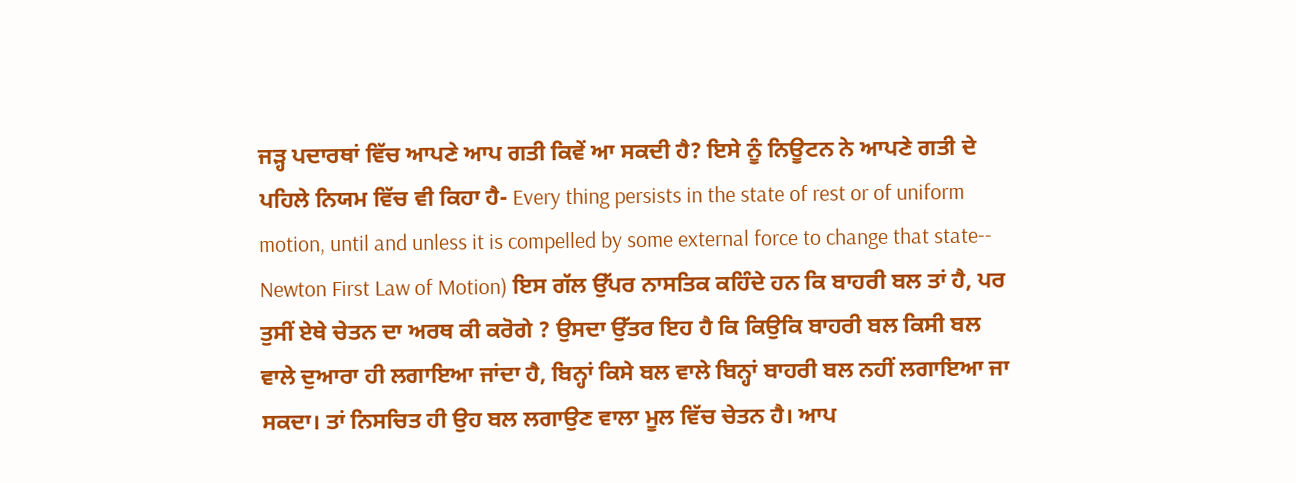ਜੜ੍ਹ ਪਦਾਰਥਾਂ ਵਿੱਚ ਆਪਣੇ ਆਪ ਗਤੀ ਕਿਵੇਂ ਆ ਸਕਦੀ ਹੈ? ਇਸੇ ਨੂੰ ਨਿਊਟਨ ਨੇ ਆਪਣੇ ਗਤੀ ਦੇ ਪਹਿਲੇ ਨਿਯਮ ਵਿੱਚ ਵੀ ਕਿਹਾ ਹੈ- Every thing persists in the state of rest or of uniform motion, until and unless it is compelled by some external force to change that state-- Newton First Law of Motion) ਇਸ ਗੱਲ ਉੱਪਰ ਨਾਸਤਿਕ ਕਹਿੰਦੇ ਹਨ ਕਿ ਬਾਹਰੀ ਬਲ ਤਾਂ ਹੈ, ਪਰ ਤੁਸੀਂ ਏਥੇ ਚੇਤਨ ਦਾ ਅਰਥ ਕੀ ਕਰੋਗੇ ? ਉਸਦਾ ਉੱਤਰ ਇਹ ਹੈ ਕਿ ਕਿਉਕਿ ਬਾਹਰੀ ਬਲ ਕਿਸੀ ਬਲ ਵਾਲੇ ਦੁਆਰਾ ਹੀ ਲਗਾਇਆ ਜਾਂਦਾ ਹੈ, ਬਿਨ੍ਹਾਂ ਕਿਸੇ ਬਲ ਵਾਲੇ ਬਿਨ੍ਹਾਂ ਬਾਹਰੀ ਬਲ ਨਹੀਂ ਲਗਾਇਆ ਜਾ ਸਕਦਾ। ਤਾਂ ਨਿਸਚਿਤ ਹੀ ਉਹ ਬਲ ਲਗਾਉਣ ਵਾਲਾ ਮੂਲ ਵਿੱਚ ਚੇਤਨ ਹੈ। ਆਪ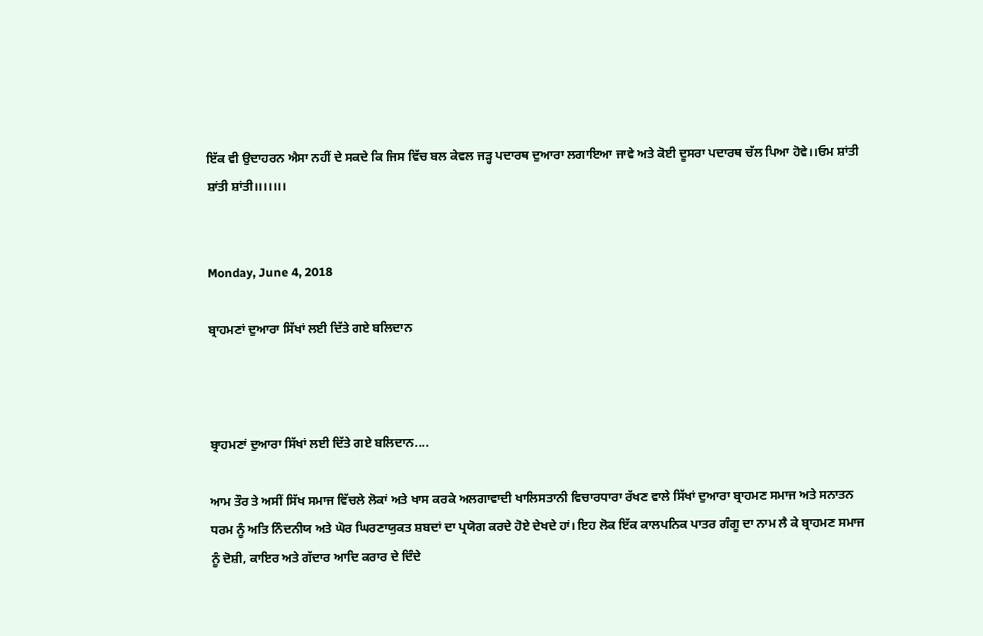ਇੱਕ ਵੀ ਉਦਾਹਰਨ ਐਸਾ ਨਹੀਂ ਦੇ ਸਕਦੇ ਕਿ ਜਿਸ ਵਿੱਚ ਬਲ ਕੇਵਲ ਜੜ੍ਹ ਪਦਾਰਥ ਦੁਆਰਾ ਲਗਾਇਆ ਜਾਵੇ ਅਤੇ ਕੋਈ ਦੂਸਰਾ ਪਦਾਰਥ ਚੱਲ ਪਿਆ ਹੋਵੇ।।ਓਮ ਸ਼ਾਂਤੀ ਸ਼ਾਂਤੀ ਸ਼ਾਂਤੀ।।।।।।।


Monday, June 4, 2018

ਬ੍ਰਾਹਮਣਾਂ ਦੁਆਰਾ ਸਿੱਖਾਂ ਲਈ ਦਿੱਤੇ ਗਏ ਬਲਿਦਾਨ



ਬ੍ਰਾਹਮਣਾਂ ਦੁਆਰਾ ਸਿੱਖਾਂ ਲਈ ਦਿੱਤੇ ਗਏ ਬਲਿਦਾਨ....

ਆਮ ਤੌਰ ਤੇ ਅਸੀਂ ਸਿੱਖ ਸਮਾਜ ਵਿੱਚਲੇ ਲੋਕਾਂ ਅਤੇ ਖਾਸ ਕਰਕੇ ਅਲਗਾਵਾਦੀ ਖਾਲਿਸਤਾਨੀ ਵਿਚਾਰਧਾਰਾ ਰੱਖਣ ਵਾਲੇ ਸਿੱਖਾਂ ਦੁਆਰਾ ਬ੍ਰਾਹਮਣ ਸਮਾਜ ਅਤੇ ਸਨਾਤਨ ਧਰਮ ਨੂੰ ਅਤਿ ਨਿੰਦਨੀਯ ਅਤੇ ਘੋਰ ਘਿਰਣਾਯੁਕਤ ਸ਼ਬਦਾਂ ਦਾ ਪ੍ਰਯੋਗ ਕਰਦੇ ਹੋਏ ਦੇਖਦੇ ਹਾਂ। ਇਹ ਲੋਕ ਇੱਕ ਕਾਲਪਨਿਕ ਪਾਤਰ ਗੰਗੂ ਦਾ ਨਾਮ ਲੈ ਕੇ ਬ੍ਰਾਹਮਣ ਸਮਾਜ ਨੂੰ ਦੋਸ਼ੀ, ਕਾਇਰ ਅਤੇ ਗੱਦਾਰ ਆਦਿ ਕਰਾਰ ਦੇ ਦਿੰਦੇ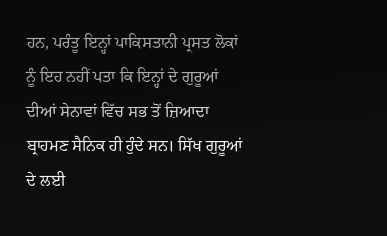ਹਨ, ਪਰੰਤੂ ਇਨ੍ਹਾਂ ਪਾਕਿਸਤਾਨੀ ਪ੍ਰਸਤ ਲੋਕਾਂ ਨੂੰ ਇਹ ਨਹੀਂ ਪਤਾ ਕਿ ਇਨ੍ਹਾਂ ਦੇ ਗੁਰੂਆਂ ਦੀਆਂ ਸੇਨਾਵਾਂ ਵਿੱਚ ਸਭ ਤੋਂ ਜ਼ਿਆਦਾ ਬ੍ਰਾਹਮਣ ਸੈਨਿਕ ਹੀ ਹੁੰਦੇ ਸਨ। ਸਿੱਖ ਗੁਰੂਆਂ ਦੇ ਲਈ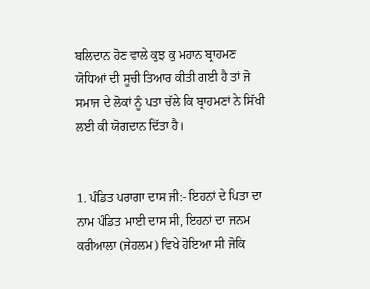ਬਲਿਦਾਨ ਹੋਣ ਵਾਲੇ ਕੁਝ ਕੁ ਮਹਾਨ ਬ੍ਰਾਹਮਣ ਯੋਧਿਆਂ ਦੀ ਸੂਚੀ ਤਿਆਰ ਕੀਤੀ ਗਈ ਹੈ ਤਾਂ ਜੋ ਸਮਾਜ ਦੇ ਲੋਕਾਂ ਨੂੰ ਪਤਾ ਚੱਲੇ ਕਿ ਬ੍ਰਾਹਮਣਾਂ ਨੇ ਸਿੱਖੀ ਲਈ ਕੀ ਯੋਗਦਾਨ ਦਿੱਤਾ ਹੈ।


1. ਪੰਡਿਤ ਪਰਾਗਾ ਦਾਸ ਜੀ:- ਇਹਨਾਂ ਦੇ ਪਿਤਾ ਦਾ ਨਾਮ ਪੰਡਿਤ ਮਾਈ ਦਾਸ ਸੀ, ਇਹਨਾਂ ਦਾ ਜਨਮ ਕਰੀਆਲਾ (ਜੇਹਲਮ) ਵਿਖੇ ਹੋਇਆ ਸੀ ਜੋਕਿ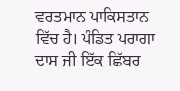ਵਰਤਮਾਨ ਪਾਕਿਸਤਾਨ ਵਿੱਚ ਹੈ। ਪੰਡਿਤ ਪਰਾਗਾ ਦਾਸ ਜੀ ਇੱਕ ਛਿੱਬਰ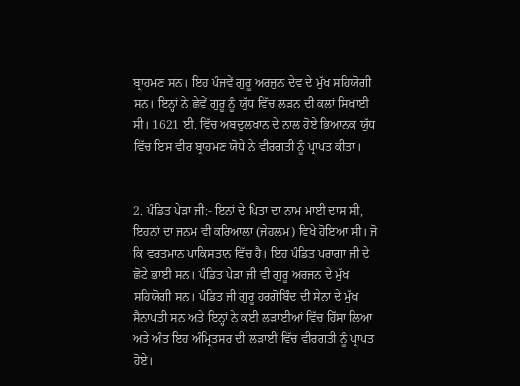ਬ੍ਰਾਹਮਣ ਸਨ। ਇਹ ਪੰਜਵੇਂ ਗੁਰੂ ਅਰਜੁਨ ਦੇਵ ਦੇ ਮੁੱਖ ਸਹਿਯੋਗੀ ਸਨ। ਇਨ੍ਹਾਂ ਨੇ ਛੇਵੇਂ ਗੁਰੂ ਨੂੰ ਯੁੱਧ ਵਿੱਚ ਲੜਨ ਦੀ ਕਲਾਂ ਸਿਖਾਈ ਸੀ। 1621 ਈ. ਵਿੱਚ ਅਬਦੁਲਖਾਨ ਦੇ ਨਾਲ ਹੋਏ ਭਿਆਨਕ ਯੁੱਧ ਵਿੱਚ ਇਸ ਵੀਰ ਬ੍ਰਾਹਮਣ ਯੋਧੇ ਨੇ ਵੀਰਗਤੀ ਨੂੰ ਪ੍ਰਾਪਤ ਕੀਤਾ।


2. ਪੰਡਿਤ ਪੇੜਾ ਜੀ:- ਇਨਾਂ ਦੇ ਪਿਤਾ ਦਾ ਨਾਮ ਮਾਈ ਦਾਸ ਸੀ, ਇਹਨਾਂ ਦਾ ਜਨਮ ਵੀ ਕਰਿਆਲਾ (ਜੇਹਲਮ) ਵਿਖੇ ਹੋਇਆ ਸੀ। ਜੋ ਕਿ ਵਰਤਮਾਨ ਪਾਕਿਸਤਾਨ ਵਿੱਚ ਹੈ। ਇਹ ਪੰਡਿਤ ਪਰਾਗਾ ਜੀ ਦੇ ਛੋਟੇ ਭਾਈ ਸਨ। ਪੰਡਿਤ ਪੇੜਾ ਜੀ ਵੀ ਗੁਰੂ ਅਰਜਨ ਦੇ ਮੁੱਖ ਸਹਿਯੋਗੀ ਸਨ। ਪੰਡਿਤ ਜੀ ਗੁਰੂ ਹਰਗੋਬਿੰਦ ਦੀ ਸੇਨਾ ਦੇ ਮੁੱਖ ਸੈਨਾਪਤੀ ਸਨ ਅਤੇ ਇਨ੍ਹਾਂ ਨੇ ਕਈ ਲੜਾਈਆਂ ਵਿੱਚ ਹਿੱਸਾ ਲਿਆ ਅਤੇ ਅੰਤ ਇਹ ਅੰਮ੍ਰਿਤਸਰ ਦੀ ਲੜਾਈ ਵਿੱਚ ਵੀਰਗਤੀ ਨੂੰ ਪ੍ਰਾਪਤ ਹੋਏ।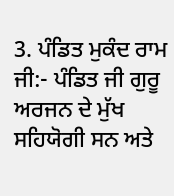3. ਪੰਡਿਤ ਮੁਕੰਦ ਰਾਮ ਜੀ:- ਪੰਡਿਤ ਜੀ ਗੁਰੂ ਅਰਜਨ ਦੇ ਮੁੱਖ ਸਹਿਯੋਗੀ ਸਨ ਅਤੇ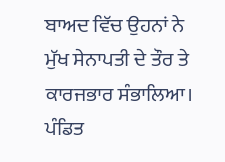ਬਾਅਦ ਵਿੱਚ ਉਹਨਾਂ ਨੇ ਮੁੱਖ ਸੇਨਾਪਤੀ ਦੇ ਤੌਰ ਤੇ ਕਾਰਜਭਾਰ ਸੰਭਾਲਿਆ। ਪੰਡਿਤ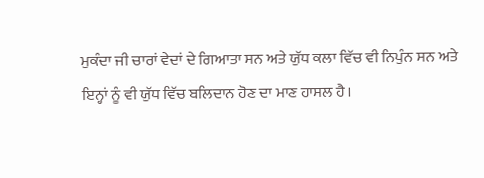ਮੁਕੰਦਾ ਜੀ ਚਾਰਾਂ ਵੇਦਾਂ ਦੇ ਗਿਆਤਾ ਸਨ ਅਤੇ ਯੁੱਧ ਕਲਾ ਵਿੱਚ ਵੀ ਨਿਪੁੰਨ ਸਨ ਅਤੇ ਇਨ੍ਹਾਂ ਨੂੰ ਵੀ ਯੁੱਧ ਵਿੱਚ ਬਲਿਦਾਨ ਹੋਣ ਦਾ ਮਾਣ ਹਾਸਲ ਹੈ।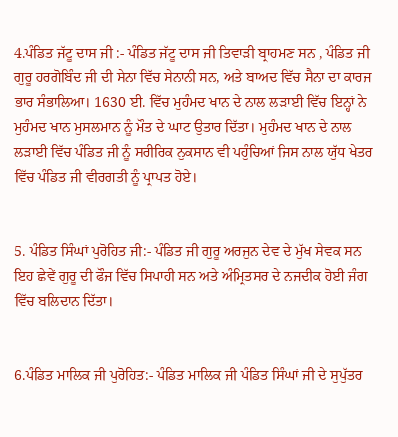4.ਪੰਡਿਤ ਜੱਟੂ ਦਾਸ ਜੀ :- ਪੰਡਿਤ ਜੱਟੂ ਦਾਸ ਜੀ ਤਿਵਾੜੀ ਬ੍ਰਾਹਮਣ ਸਨ , ਪੰਡਿਤ ਜੀ ਗੁਰੂ ਹਰਗੋਬਿੰਦ ਜੀ ਦੀ ਸੇਨਾ ਵਿੱਚ ਸੇਨਾਨੀ ਸਨ, ਅਤੇ ਬਾਅਦ ਵਿੱਚ ਸੈਨਾ ਦਾ ਕਾਰਜ ਭਾਰ ਸੰਭਾਲਿਆ। 1630 ਈ. ਵਿੱਚ ਮੁਹੰਮਦ ਖਾਨ ਦੇ ਨਾਲ ਲੜਾਈ ਵਿੱਚ ਇਨ੍ਹਾਂ ਨੇ ਮੁਹੰਮਦ ਖਾਨ ਮੁਸਲਮਾਨ ਨੂੰ ਮੌਤ ਦੇ ਘਾਟ ਉਤਾਰ ਦਿੱਤਾ। ਮੁਹੰਮਦ ਖਾਨ ਦੇ ਨਾਲ ਲੜਾਈ ਵਿੱਚ ਪੰਡਿਤ ਜੀ ਨੂੰ ਸਰੀਰਿਕ ਨੁਕਸਾਨ ਵੀ ਪਹੁੰਚਿਆਂ ਜਿਸ ਨਾਲ ਯੁੱਧ ਖੇਤਰ ਵਿੱਚ ਪੰਡਿਤ ਜੀ ਵੀਰਗਤੀ ਨੂੰ ਪ੍ਰਾਪਤ ਹੋਏ।


5. ਪੰਡਿਤ ਸਿੰਘਾਂ ਪੁਰੋਹਿਤ ਜੀ:- ਪੰਡਿਤ ਜੀ ਗੁਰੂ ਅਰਜੁਨ ਦੇਵ ਦੇ ਮੁੱਖ ਸੇਵਕ ਸਨ ਇਹ ਛੇਵੇਂ ਗੁਰੂ ਦੀ ਫੌਜ ਵਿੱਚ ਸਿਪਾਹੀ ਸਨ ਅਤੇ ਅੰਮ੍ਰਿਤਸਰ ਦੇ ਨਜਦੀਕ ਹੋਈ ਜੰਗ ਵਿੱਚ ਬਲਿਦਾਨ ਦਿੱਤਾ।


6.ਪੰਡਿਤ ਮਾਲਿਕ ਜੀ ਪੁਰੋਹਿਤ:- ਪੰਡਿਤ ਮਾਲਿਕ ਜੀ ਪੰਡਿਤ ਸਿੰਘਾਂ ਜੀ ਦੇ ਸੁਪੁੱਤਰ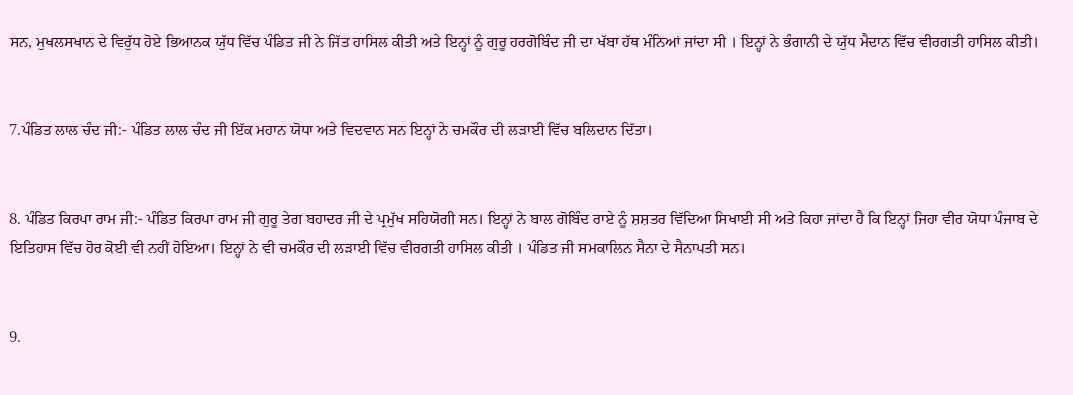ਸਨ, ਮੁਖਲਸਖਾਨ ਦੇ ਵਿਰੁੱਧ ਹੋਏ ਭਿਆਨਕ ਯੁੱਧ ਵਿੱਚ ਪੰਡਿਤ ਜੀ ਨੇ ਜਿੱਤ ਹਾਸਿਲ ਕੀਤੀ ਅਤੇ ਇਨ੍ਹਾਂ ਨੂੰ ਗੁਰੂ ਹਰਗੋਬਿੰਦ ਜੀ ਦਾ ਖੱਬਾ ਹੱਥ ਮੰਨਿਆਂ ਜਾਂਦਾ ਸੀ । ਇਨ੍ਹਾਂ ਨੇ ਭੰਗਾਨੀ ਦੇ ਯੁੱਧ ਮੈਦਾਨ ਵਿੱਚ ਵੀਰਗਤੀ ਹਾਸਿਲ ਕੀਤੀ।


7.ਪੰਡਿਤ ਲਾਲ ਚੰਦ ਜੀ:- ਪੰਡਿਤ ਲਾਲ ਚੰਦ ਜੀ ਇੱਕ ਮਹਾਨ ਯੋਧਾ ਅਤੇ ਵਿਦਵਾਨ ਸਨ ਇਨ੍ਹਾਂ ਨੇ ਚਮਕੌਰ ਦੀ ਲੜਾਈ ਵਿੱਚ ਬਲਿਦਾਨ ਦਿੱਤਾ।


8. ਪੰਡਿਤ ਕਿਰਪਾ ਰਾਮ ਜੀ:- ਪੰਡਿਤ ਕਿਰਪਾ ਰਾਮ ਜੀ ਗੁਰੂ ਤੇਗ ਬਹਾਦਰ ਜੀ ਦੇ ਪ੍ਰਮੁੱਖ ਸਹਿਯੋਗੀ ਸਨ। ਇਨ੍ਹਾਂ ਨੇ ਬਾਲ ਗੋਬਿੰਦ ਰਾਏ ਨੂੰ ਸ਼ਸ਼ਤਰ ਵਿੱਦਿਆ ਸਿਖਾਈ ਸੀ ਅਤੇ ਕਿਹਾ ਜਾਂਦਾ ਹੈ ਕਿ ਇਨ੍ਹਾਂ ਜਿਹਾ ਵੀਰ ਯੋਧਾ ਪੰਜਾਬ ਦੇ ਇਤਿਹਾਸ ਵਿੱਚ ਹੋਰ ਕੋਈ ਵੀ ਨਹੀਂ ਹੋਇਆ। ਇਨ੍ਹਾਂ ਨੇ ਵੀ ਚਮਕੌਰ ਦੀ ਲੜਾਈ ਵਿੱਚ ਵੀਰਗਤੀ ਹਾਸਿਲ ਕੀਤੀ । ਪੰਡਿਤ ਜੀ ਸਮਕਾਲਿਨ ਸੈਨਾ ਦੇ ਸੈਨਾਪਤੀ ਸਨ।


9.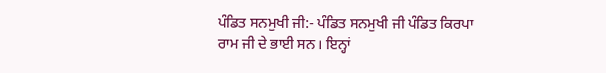ਪੰਡਿਤ ਸਨਮੁਖੀ ਜੀ:- ਪੰਡਿਤ ਸਨਮੁਖੀ ਜੀ ਪੰਡਿਤ ਕਿਰਪਾ ਰਾਮ ਜੀ ਦੇ ਭਾਈ ਸਨ। ਇਨ੍ਹਾਂ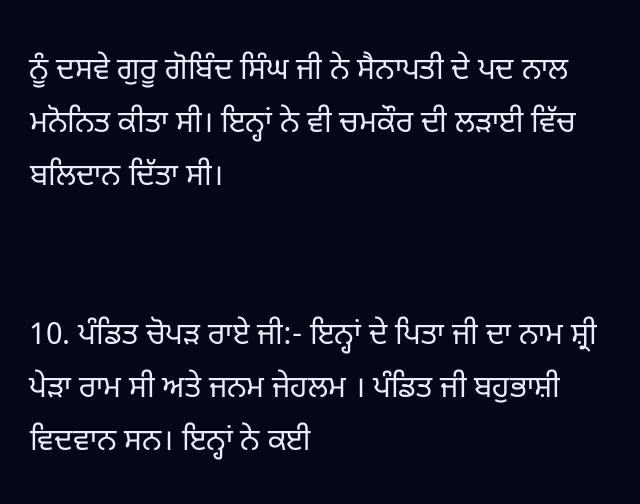ਨੂੰ ਦਸਵੇ ਗੁਰੂ ਗੋਬਿੰਦ ਸਿੰਘ ਜੀ ਨੇ ਸੈਨਾਪਤੀ ਦੇ ਪਦ ਨਾਲ ਮਨੋਨਿਤ ਕੀਤਾ ਸੀ। ਇਨ੍ਹਾਂ ਨੇ ਵੀ ਚਮਕੌਰ ਦੀ ਲੜਾਈ ਵਿੱਚ ਬਲਿਦਾਨ ਦਿੱਤਾ ਸੀ।


10. ਪੰਡਿਤ ਚੋਪੜ ਰਾਏ ਜੀ:- ਇਨ੍ਹਾਂ ਦੇ ਪਿਤਾ ਜੀ ਦਾ ਨਾਮ ਸ਼੍ਰੀ ਪੇੜਾ ਰਾਮ ਸੀ ਅਤੇ ਜਨਮ ਜੇਹਲਮ । ਪੰਡਿਤ ਜੀ ਬਹੁਭਾਸ਼ੀ ਵਿਦਵਾਨ ਸਨ। ਇਨ੍ਹਾਂ ਨੇ ਕਈ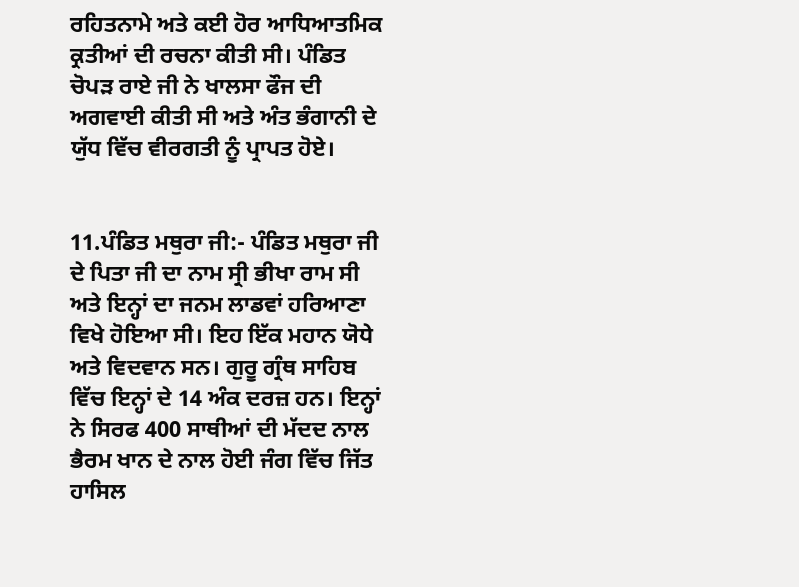ਰਹਿਤਨਾਮੇ ਅਤੇ ਕਈ ਹੋਰ ਆਧਿਆਤਮਿਕ ਕ੍ਰਤੀਆਂ ਦੀ ਰਚਨਾ ਕੀਤੀ ਸੀ। ਪੰਡਿਤ ਚੋਪੜ ਰਾਏ ਜੀ ਨੇ ਖਾਲਸਾ ਫੌਜ ਦੀ ਅਗਵਾਈ ਕੀਤੀ ਸੀ ਅਤੇ ਅੰਤ ਭੰਗਾਨੀ ਦੇ ਯੁੱਧ ਵਿੱਚ ਵੀਰਗਤੀ ਨੂੰ ਪ੍ਰਾਪਤ ਹੋਏ।


11.ਪੰਡਿਤ ਮਥੁਰਾ ਜੀ:- ਪੰਡਿਤ ਮਥੁਰਾ ਜੀ ਦੇ ਪਿਤਾ ਜੀ ਦਾ ਨਾਮ ਸ੍ਰੀ ਭੀਖਾ ਰਾਮ ਸੀ ਅਤੇ ਇਨ੍ਹਾਂ ਦਾ ਜਨਮ ਲਾਡਵਾਂ ਹਰਿਆਣਾ ਵਿਖੇ ਹੋਇਆ ਸੀ। ਇਹ ਇੱਕ ਮਹਾਨ ਯੋਧੇ ਅਤੇ ਵਿਦਵਾਨ ਸਨ। ਗੁਰੂ ਗ੍ਰੰਥ ਸਾਹਿਬ ਵਿੱਚ ਇਨ੍ਹਾਂ ਦੇ 14 ਅੰਕ ਦਰਜ਼ ਹਨ। ਇਨ੍ਹਾਂ ਨੇ ਸਿਰਫ 400 ਸਾਥੀਆਂ ਦੀ ਮੱਦਦ ਨਾਲ ਭੈਰਮ ਖਾਨ ਦੇ ਨਾਲ ਹੋਈ ਜੰਗ ਵਿੱਚ ਜਿੱਤ ਹਾਸਿਲ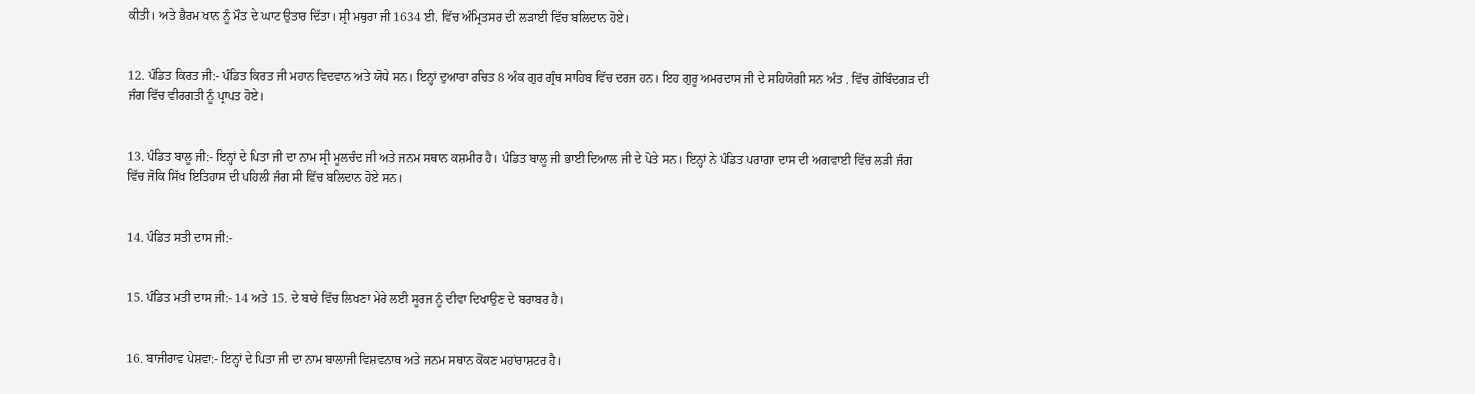ਕੀਤੀ। ਅਤੇ ਭੈਰਮ ਖਾਨ ਨੂੰ ਮੌਤ ਦੇ ਘਾਟ ਉਤਾਰ ਦਿੱਤਾ। ਸ਼੍ਰੀ ਮਥੁਰਾ ਜੀ 1634 ਈ. ਵਿੱਚ ਅੰਮ੍ਰਿਤਸਰ ਦੀ ਲੜਾਈ ਵਿੱਚ ਬਲਿਦਾਨ ਹੋਏ।


12. ਪੰਡਿਤ ਕਿਰਤ ਜੀ:- ਪੰਡਿਤ ਕਿਰਤ ਜੀ ਮਹਾਨ ਵਿਦਵਾਨ ਅਤੇ ਯੋਧੇ ਸਨ। ਇਨ੍ਹਾਂ ਦੁਆਰਾ ਰਚਿਤ 8 ਅੰਕ ਗੁਰ ਗ੍ਰੰਥ ਸਾਹਿਬ ਵਿੱਚ ਦਰਜ ਹਨ। ਇਹ ਗੁਰੂ ਅਮਰਦਾਸ ਜੀ ਦੇ ਸਹਿਯੋਗੀ ਸਨ ਅੰਤ . ਵਿੱਚ ਗੋਬਿੰਦਗੜ ਦੀ ਜੰਗ ਵਿੱਚ ਵੀਰਗਤੀ ਨੂੰ ਪ੍ਰਾਪਤ ਹੋਏ।


13. ਪੰਡਿਤ ਬਾਲੂ ਜੀ:- ਇਨ੍ਹਾਂ ਦੇ ਪਿਤਾ ਜੀ ਦਾ ਨਾਮ ਸ੍ਰੀ ਮੂਲਚੰਦ ਜੀ ਅਤੇ ਜਨਮ ਸਥਾਨ ਕਸ਼ਮੀਰ ਹੈ। ਪੰਡਿਤ ਬਾਲੂ ਜੀ ਭਾਈ ਦਿਆਲ ਜੀ ਦੇ ਪੋਤੇ ਸਨ। ਇਨ੍ਹਾਂ ਨੇ ਪੰਡਿਤ ਪਰਾਗਾ ਦਾਸ ਦੀ ਅਗਵਾਈ ਵਿੱਚ ਲੜੀ ਜੰਗ ਵਿੱਚ ਜੋਕਿ ਸਿੱਖ ਇਤਿਹਾਸ ਦੀ ਪਹਿਲੀ ਜੰਗ ਸੀ ਵਿੱਚ ਬਲਿਦਾਨ ਹੋਏ ਸਨ।


14. ਪੰਡਿਤ ਸਤੀ ਦਾਸ ਜੀ:-


15. ਪੰਡਿਤ ਮਤੀ ਦਾਸ ਜੀ:- 14 ਅਤੇ 15. ਦੇ ਬਾਰੇ ਵਿੱਚ ਲਿਖਣਾ ਮੇਰੇ ਲਈ ਸੂਰਜ ਨੂੰ ਦੀਵਾ ਦਿਖਾਉਣ ਦੇ ਬਰਾਬਰ ਹੈ।


16. ਬਾਜੀਰਾਵ ਪੇਸ਼ਵਾ:- ਇਨ੍ਹਾਂ ਦੇ ਪਿਤਾ ਜੀ ਦਾ ਨਾਮ ਬਾਲਾਜੀ ਵਿਸ਼ਵਨਾਥ ਅਤੇ ਜਨਮ ਸਥਾਨ ਕੋਂਕਣ ਮਹਾਂਰਾਸ਼ਟਰ ਹੈ।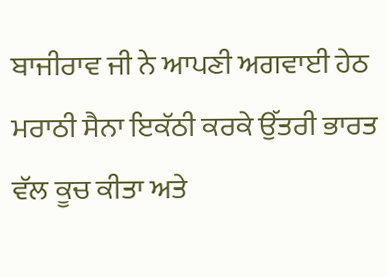ਬਾਜੀਰਾਵ ਜੀ ਨੇ ਆਪਣੀ ਅਗਵਾਈ ਹੇਠ ਮਰਾਠੀ ਸੈਨਾ ਇਕੱਠੀ ਕਰਕੇ ਉੱਤਰੀ ਭਾਰਤ ਵੱਲ ਕੂਚ ਕੀਤਾ ਅਤੇ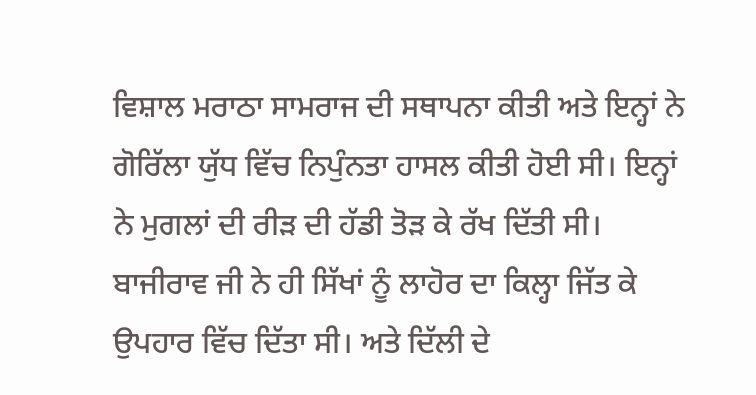ਵਿਸ਼ਾਲ ਮਰਾਠਾ ਸਾਮਰਾਜ ਦੀ ਸਥਾਪਨਾ ਕੀਤੀ ਅਤੇ ਇਨ੍ਹਾਂ ਨੇ ਗੋਰਿੱਲਾ ਯੁੱਧ ਵਿੱਚ ਨਿਪੁੰਨਤਾ ਹਾਸਲ ਕੀਤੀ ਹੋਈ ਸੀ। ਇਨ੍ਹਾਂ ਨੇ ਮੁਗਲਾਂ ਦੀ ਰੀੜ ਦੀ ਹੱਡੀ ਤੋੜ ਕੇ ਰੱਖ ਦਿੱਤੀ ਸੀ। ਬਾਜੀਰਾਵ ਜੀ ਨੇ ਹੀ ਸਿੱਖਾਂ ਨੂੰ ਲਾਹੋਰ ਦਾ ਕਿਲ੍ਹਾ ਜਿੱਤ ਕੇ ਉਪਹਾਰ ਵਿੱਚ ਦਿੱਤਾ ਸੀ। ਅਤੇ ਦਿੱਲੀ ਦੇ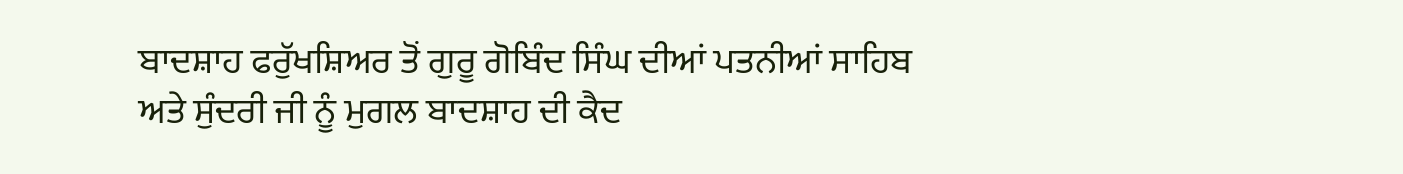ਬਾਦਸ਼ਾਹ ਫਰੁੱਖਸ਼ਿਅਰ ਤੋਂ ਗੁਰੂ ਗੋਬਿੰਦ ਸਿੰਘ ਦੀਆਂ ਪਤਨੀਆਂ ਸਾਹਿਬ ਅਤੇ ਸੁੰਦਰੀ ਜੀ ਨੂੰ ਮੁਗਲ ਬਾਦਸ਼ਾਹ ਦੀ ਕੈਦ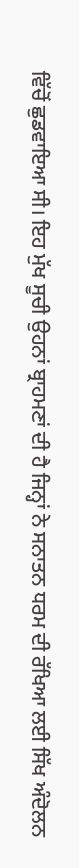ਵਿੱਚੋਂ ਛੁਡਵਾਇਆ ਸੀ। ਇਹ ਮੁੱਖ ਸੂਚੀ ਉਹਨਾਂ ਬ੍ਰਾਹਮਣਾਂ ਦੀ ਹੈ ਜਿਨ੍ਹਾਂ ਨੇ ਸਨਾਤਨ ਧਰਮ ਦੀ ਰੱਖਿਆ ਲਈ ਸਿੱਖ ਅੰਦੋਲਨ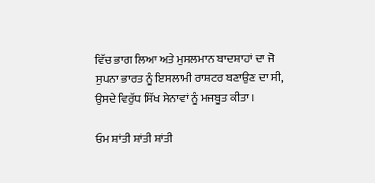ਵਿੱਚ ਭਾਗ ਲਿਆ ਅਤੇ ਮੁਸਲਮਾਨ ਬਾਦਸ਼ਾਹਾਂ ਦਾ ਜੋ ਸੁਪਨਾ ਭਾਰਤ ਨੂੰ ਇਸਲਾਮੀ ਰਾਸ਼ਟਰ ਬਣਾਉਣ ਦਾ ਸੀ, ਉਸਦੇ ਵਿਰੁੱਧ ਸਿੱਖ ਸੇਨਾਵਾਂ ਨੂੰ ਮਜਬੂਤ ਕੀਤਾ ।

ਓਮ ਸ਼ਾਂਤੀ ਸ਼ਾਂਤੀ ਸ਼ਾਂਤੀ